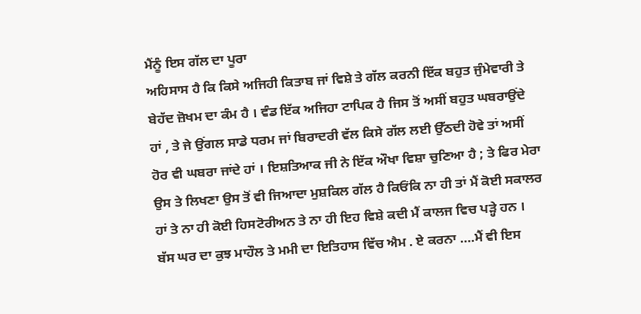ਮੈਂਨੂੰ ਇਸ ਗੱਲ ਦਾ ਪੂਰਾ
ਅਹਿਸਾਸ ਹੈ ਕਿ ਕਿਸੇ ਅਜਿਹੀ ਕਿਤਾਬ ਜਾਂ ਵਿਸ਼ੇ ਤੇ ਗੱਲ ਕਰਨੀ ਇੱਕ ਬਹੁਤ ਜੁੰਮੇਵਾਰੀ ਤੇ
ਬੇਹੱਦ ਜ਼ੋਖਮ ਦਾ ਕੰਮ ਹੈ । ਵੰਡ ਇੱਕ ਅਜਿਹਾ ਟਾਪਿਕ ਹੈ ਜਿਸ ਤੋਂ ਅਸੀਂ ਬਹੁਤ ਘਬਰਾਉਂਦੇ
ਹਾਂ , ਤੇ ਜੇ ਉਂਗਲ ਸਾਡੇ ਧਰਮ ਜਾਂ ਬਿਰਾਦਰੀ ਵੱਲ ਕਿਸੇ ਗੱਲ ਲਈ ਉੱਠਦੀ ਹੋਵੇ ਤਾਂ ਅਸੀਂ
ਹੋਰ ਵੀ ਘਬਰਾ ਜਾਂਦੇ ਹਾਂ । ਇਸ਼ਤਿਆਕ ਜੀ ਨੇ ਇੱਕ ਔਖਾ ਵਿਸ਼ਾ ਚੁਣਿਆ ਹੈ ; ਤੇ ਫਿਰ ਮੇਰਾ
ਉਸ ਤੇ ਲਿਖਣਾ ਉਸ ਤੋਂ ਵੀ ਜਿਆਦਾ ਮੁਸ਼ਕਿਲ ਗੱਲ ਹੈ ਕਿਓਂਕਿ ਨਾ ਹੀ ਤਾਂ ਮੈਂ ਕੋਈ ਸਕਾਲਰ
ਹਾਂ ਤੇ ਨਾ ਹੀ ਕੋਈ ਹਿਸਟੋਰੀਅਨ ਤੇ ਨਾ ਹੀ ਇਹ ਵਿਸ਼ੇ ਕਦੀ ਮੈਂ ਕਾਲਜ ਵਿਚ ਪੜ੍ਹੇ ਹਨ ।
ਬੱਸ ਘਰ ਦਾ ਕੁਝ ਮਾਹੌਲ ਤੇ ਮਮੀ ਦਾ ਇਤਿਹਾਸ ਵਿੱਚ ਐਮ . ਏ ਕਰਨਾ ….ਮੈਂ ਵੀ ਇਸ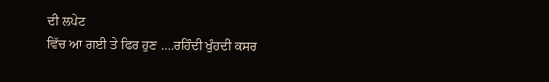ਦੀ ਲਪੇਟ
ਵਿੱਚ ਆ ਗਈ ਤੇ ਫਿਰ ਹੁਣ ….ਰਹਿੰਦੀ ਖੁੰਹਦੀ ਕਸਰ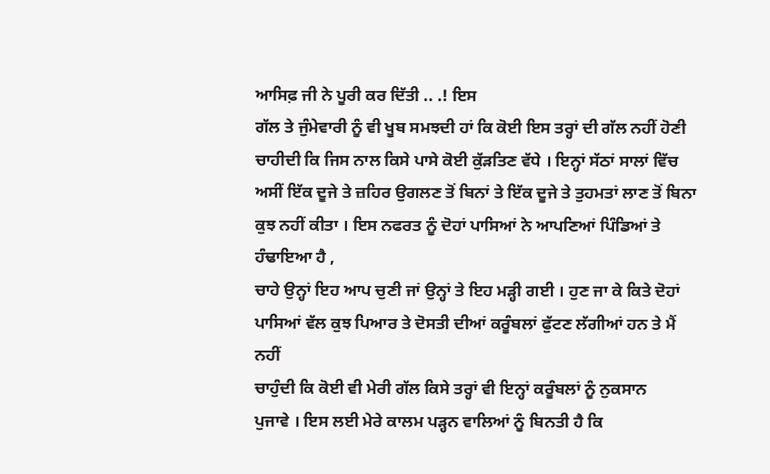ਆਸਿਫ਼ ਜੀ ਨੇ ਪੂਰੀ ਕਰ ਦਿੱਤੀ .. .! ਇਸ
ਗੱਲ ਤੇ ਜੁੰਮੇਵਾਰੀ ਨੂੰ ਵੀ ਖੂਬ ਸਮਝਦੀ ਹਾਂ ਕਿ ਕੋਈ ਇਸ ਤਰ੍ਹਾਂ ਦੀ ਗੱਲ ਨਹੀਂ ਹੋਣੀ
ਚਾਹੀਦੀ ਕਿ ਜਿਸ ਨਾਲ ਕਿਸੇ ਪਾਸੇ ਕੋਈ ਕੁੱੜਤਿਣ ਵੱਧੇ । ਇਨ੍ਹਾਂ ਸੱਠਾਂ ਸਾਲਾਂ ਵਿੱਚ
ਅਸੀਂ ਇੱਕ ਦੂਜੇ ਤੇ ਜ਼ਹਿਰ ਉਗਲਣ ਤੋਂ ਬਿਨਾਂ ਤੇ ਇੱਕ ਦੂਜੇ ਤੇ ਤੁਹਮਤਾਂ ਲਾਣ ਤੋਂ ਬਿਨਾ
ਕੁਝ ਨਹੀਂ ਕੀਤਾ । ਇਸ ਨਫਰਤ ਨੂੰ ਦੋਹਾਂ ਪਾਸਿਆਂ ਨੇ ਆਪਣਿਆਂ ਪਿੰਡਿਆਂ ਤੇ ਹੰਢਾਇਆ ਹੈ ,
ਚਾਹੇ ਉਨ੍ਹਾਂ ਇਹ ਆਪ ਚੁਣੀ ਜਾਂ ਉਨ੍ਹਾਂ ਤੇ ਇਹ ਮੜ੍ਹੀ ਗਈ । ਹੁਣ ਜਾ ਕੇ ਕਿਤੇ ਦੋਹਾਂ
ਪਾਸਿਆਂ ਵੱਲ ਕੁਝ ਪਿਆਰ ਤੇ ਦੋਸਤੀ ਦੀਆਂ ਕਰੂੰਬਲਾਂ ਫੁੱਟਣ ਲੱਗੀਆਂ ਹਨ ਤੇ ਮੈਂ ਨਹੀਂ
ਚਾਹੁੰਦੀ ਕਿ ਕੋਈ ਵੀ ਮੇਰੀ ਗੱਲ ਕਿਸੇ ਤਰ੍ਹਾਂ ਵੀ ਇਨ੍ਹਾਂ ਕਰੂੰਬਲਾਂ ਨੂੰ ਨੁਕਸਾਨ
ਪੁਜਾਵੇ । ਇਸ ਲਈ ਮੇਰੇ ਕਾਲਮ ਪੜ੍ਹਨ ਵਾਲਿਆਂ ਨੂੰ ਬਿਨਤੀ ਹੈ ਕਿ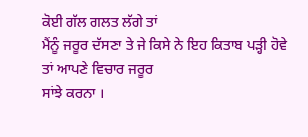ਕੋਈ ਗੱਲ ਗਲਤ ਲੱਗੇ ਤਾਂ
ਮੈਂਨੂੰ ਜਰੂਰ ਦੱਸਣਾ ਤੇ ਜੇ ਕਿਸੇ ਨੇ ਇਹ ਕਿਤਾਬ ਪੜ੍ਹੀ ਹੋਵੇ ਤਾਂ ਆਪਣੇ ਵਿਚਾਰ ਜਰੂਰ
ਸਾਂਝੇ ਕਰਨਾ ।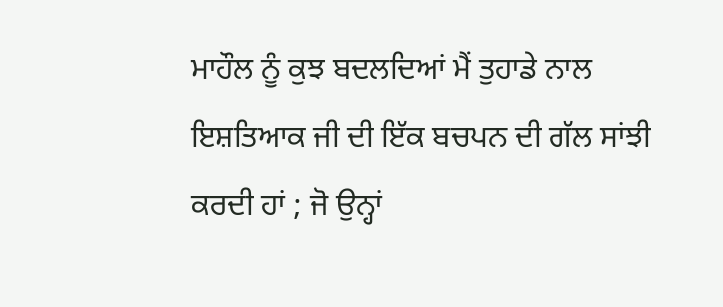ਮਾਹੌਲ ਨੂੰ ਕੁਝ ਬਦਲਦਿਆਂ ਮੈਂ ਤੁਹਾਡੇ ਨਾਲ ਇਸ਼ਤਿਆਕ ਜੀ ਦੀ ਇੱਕ ਬਚਪਨ ਦੀ ਗੱਲ ਸਾਂਝੀ
ਕਰਦੀ ਹਾਂ ; ਜੋ ਉਨ੍ਹਾਂ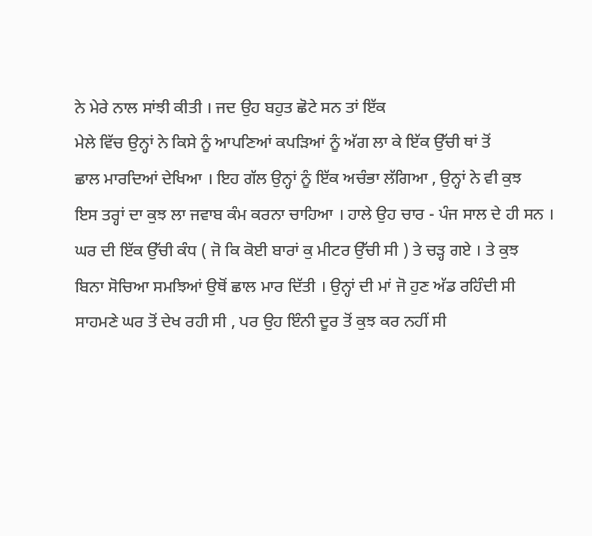ਨੇ ਮੇਰੇ ਨਾਲ ਸਾਂਝੀ ਕੀਤੀ । ਜਦ ਉਹ ਬਹੁਤ ਛੋਟੇ ਸਨ ਤਾਂ ਇੱਕ
ਮੇਲੇ ਵਿੱਚ ਉਨ੍ਹਾਂ ਨੇ ਕਿਸੇ ਨੂੰ ਆਪਣਿਆਂ ਕਪੜਿਆਂ ਨੂੰ ਅੱਗ ਲਾ ਕੇ ਇੱਕ ਉੱਚੀ ਥਾਂ ਤੋਂ
ਛਾਲ ਮਾਰਦਿਆਂ ਦੇਖਿਆ । ਇਹ ਗੱਲ ਉਨ੍ਹਾਂ ਨੂੰ ਇੱਕ ਅਚੰਭਾ ਲੱਗਿਆ , ਉਨ੍ਹਾਂ ਨੇ ਵੀ ਕੁਝ
ਇਸ ਤਰ੍ਹਾਂ ਦਾ ਕੁਝ ਲਾ ਜਵਾਬ ਕੰਮ ਕਰਨਾ ਚਾਹਿਆ । ਹਾਲੇ ਉਹ ਚਾਰ - ਪੰਜ ਸਾਲ ਦੇ ਹੀ ਸਨ ।
ਘਰ ਦੀ ਇੱਕ ਉੱਚੀ ਕੰਧ ( ਜੋ ਕਿ ਕੋਈ ਬਾਰਾਂ ਕੁ ਮੀਟਰ ਉੱਚੀ ਸੀ ) ਤੇ ਚੜ੍ਹ ਗਏ । ਤੇ ਕੁਝ
ਬਿਨਾ ਸੋਚਿਆ ਸਮਝਿਆਂ ਉਥੋਂ ਛਾਲ ਮਾਰ ਦਿੱਤੀ । ਉਨ੍ਹਾਂ ਦੀ ਮਾਂ ਜੋ ਹੁਣ ਅੱਡ ਰਹਿੰਦੀ ਸੀ
ਸਾਹਮਣੇ ਘਰ ਤੋਂ ਦੇਖ ਰਹੀ ਸੀ , ਪਰ ਉਹ ਇੰਨੀ ਦੂਰ ਤੋਂ ਕੁਝ ਕਰ ਨਹੀਂ ਸੀ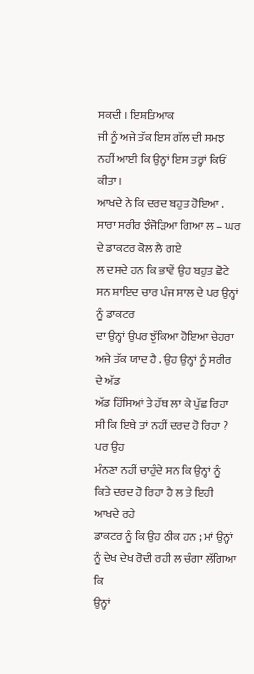ਸਕਦੀ । ਇਸ਼ਤਿਆਕ
ਜੀ ਨੂੰ ਅਜੇ ਤੱਕ ਇਸ ਗੱਲ ਦੀ ਸਮਝ ਨਹੀਂ ਆਈ ਕਿ ਉਨ੍ਹਾਂ ਇਸ ਤਰ੍ਹਾਂ ਕਿਓਂ ਕੀਤਾ ।
ਆਖਦੇ ਨੇ ਕਿ ਦਰਦ ਬਹੁਤ ਹੋਇਆ . ਸਾਰਾ ਸਰੀਰ ਝੰਜੋੜਿਆ ਗਿਆ ਲ – ਘਰ ਦੇ ਡਾਕਟਰ ਕੋਲ ਲੈ ਗਏ
ਲ ਦਸਦੇ ਹਨ ਕਿ ਭਾਵੇਂ ਉਹ ਬਹੁਤ ਛੋਟੇ ਸਨ ਸ਼ਾਇਦ ਚਾਰ ਪੰਜ ਸਾਲ ਦੇ ਪਰ ਉਨ੍ਹਾਂ ਨੂੰ ਡਾਕਟਰ
ਦਾ ਉਨ੍ਹਾਂ ਉਪਰ ਝੁੱਕਿਆ ਹੋਇਆ ਚੇਹਰਾ ਅਜੇ ਤੱਕ ਯਾਦ ਹੈ . ਉਹ ਉਨ੍ਹਾਂ ਨੂੰ ਸਰੀਰ ਦੇ ਅੱਡ
ਅੱਡ ਹਿੱਸਿਆਂ ਤੇ ਹੱਥ ਲਾ ਕੇ ਪੁੱਛ ਰਿਹਾ ਸੀ ਕਿ ਇਥੇ ਤਾਂ ਨਹੀਂ ਦਰਦ ਹੋ ਰਿਹਾ ? ਪਰ ਉਹ
ਮੰਨਣਾ ਨਹੀਂ ਚਾਹੁੰਦੇ ਸਨ ਕਿ ਉਨ੍ਹਾਂ ਨੂੰ ਕਿਤੇ ਦਰਦ ਹੋ ਰਿਹਾ ਹੈ ਲ ਤੇ ਇਹੀ ਆਖਦੇ ਰਹੇ
ਡਾਕਟਰ ਨੂੰ ਕਿ ਉਹ ਠੀਕ ਹਨ ; ਮਾਂ ਉਨ੍ਹਾਂ ਨੂੰ ਦੇਖ ਦੇਖ ਰੋਦੀ ਰਹੀ ਲ ਚੰਗਾ ਲੱਗਿਆ ਕਿ
ਉਨ੍ਹਾਂ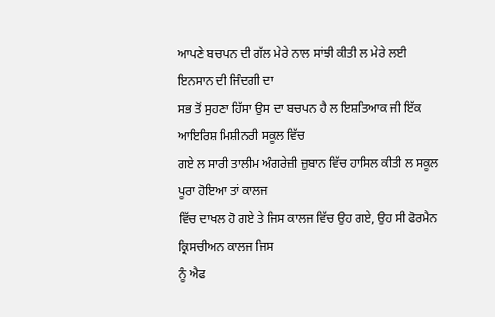ਆਪਣੇ ਬਚਪਨ ਦੀ ਗੱਲ ਮੇਰੇ ਨਾਲ ਸਾਂਝੀ ਕੀਤੀ ਲ ਮੇਰੇ ਲਈ ਇਨਸਾਨ ਦੀ ਜਿੰਦਗੀ ਦਾ
ਸਭ ਤੋਂ ਸੁਹਣਾ ਹਿੱਸਾ ਉਸ ਦਾ ਬਚਪਨ ਹੈ ਲ ਇਸ਼ਤਿਆਕ ਜੀ ਇੱਕ ਆਇਰਿਸ਼ ਮਿਸ਼ੀਨਰੀ ਸਕੂਲ ਵਿੱਚ
ਗਏ ਲ ਸਾਰੀ ਤਾਲੀਮ ਅੰਗਰੇਜ਼ੀ ਜ਼ੁਬਾਨ ਵਿੱਚ ਹਾਸਿਲ ਕੀਤੀ ਲ ਸਕੂਲ ਪੂਰਾ ਹੋਇਆ ਤਾਂ ਕਾਲਜ
ਵਿੱਚ ਦਾਖਲ ਹੋ ਗਏ ਤੇ ਜਿਸ ਕਾਲਜ ਵਿੱਚ ਉਹ ਗਏ, ਉਹ ਸੀ ਫੋਰਮੈਨ ਕ੍ਰਿਸਚੀਅਨ ਕਾਲਜ ਜਿਸ
ਨੂੰ ਐਫ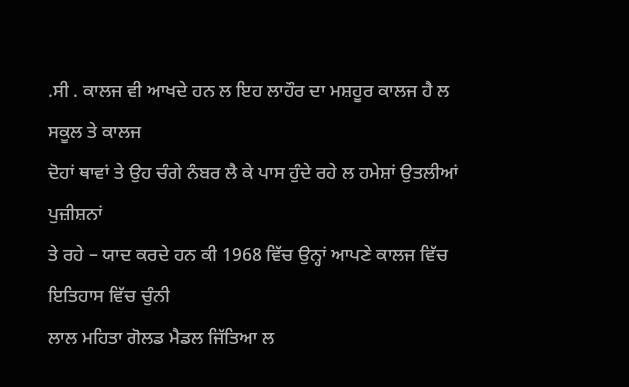.ਸੀ . ਕਾਲਜ ਵੀ ਆਖਦੇ ਹਨ ਲ ਇਹ ਲਾਹੌਰ ਦਾ ਮਸ਼ਹੂਰ ਕਾਲਜ ਹੈ ਲ ਸਕੂਲ ਤੇ ਕਾਲਜ
ਦੋਹਾਂ ਥਾਵਾਂ ਤੇ ਉਹ ਚੰਗੇ ਨੰਬਰ ਲੈ ਕੇ ਪਾਸ ਹੁੰਦੇ ਰਹੇ ਲ ਹਮੇਸ਼ਾਂ ਉਤਲੀਆਂ ਪੁਜ਼ੀਸ਼ਨਾਂ
ਤੇ ਰਹੇ – ਯਾਦ ਕਰਦੇ ਹਨ ਕੀ 1968 ਵਿੱਚ ਉਨ੍ਹਾਂ ਆਪਣੇ ਕਾਲਜ ਵਿੱਚ ਇਤਿਹਾਸ ਵਿੱਚ ਚੁੰਨੀ
ਲਾਲ ਮਹਿਤਾ ਗੋਲਡ ਮੈਡਲ ਜਿੱਤਿਆ ਲ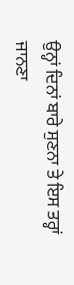ਉਨ੍ਹਾਂ ਦਿਨਾਂ ਬਾਰੇ ਸੁਣਨਾ ਤੇ ਇਸ ਤਰ੍ਹਾਂ ਜਾਨਣਾ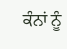ਕੰਨਾਂ ਨੂੰ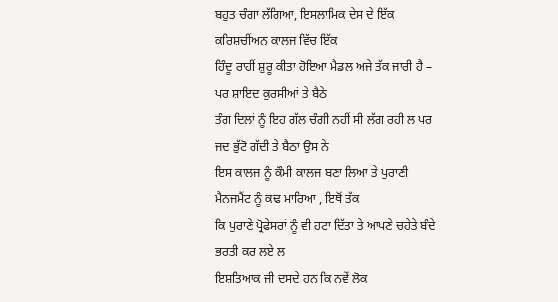ਬਹੁਤ ਚੰਗਾ ਲੱਗਿਆ, ਇਸਲਾਮਿਕ ਦੇਸ ਦੇ ਇੱਕ ਕਰਿਸ਼ਚੀਂਅਨ ਕਾਲਜ ਵਿੱਚ ਇੱਕ
ਹਿੰਦੂ ਰਾਹੀਂ ਸ਼ੁਰੂ ਕੀਤਾ ਹੋਇਆ ਮੈਡਲ ਅਜੇ ਤੱਕ ਜਾਰੀ ਹੈ – ਪਰ ਸ਼ਾਇਦ ਕੁਰਸੀਆਂ ਤੇ ਬੈਠੇ
ਤੰਗ ਦਿਲਾਂ ਨੂੰ ਇਹ ਗੱਲ ਚੰਗੀ ਨਹੀਂ ਸੀ ਲੱਗ ਰਹੀ ਲ ਪਰ ਜਦ ਭੁੱਟੋ ਗੱਦੀ ਤੇ ਬੈਠਾ ਉਸ ਨੇ
ਇਸ ਕਾਲਜ ਨੂੰ ਕੌਮੀ ਕਾਲਜ ਬਣਾ ਲਿਆ ਤੇ ਪੁਰਾਣੀ ਮੈਨਜਮੈਂਟ ਨੂੰ ਕਢ ਮਾਰਿਆ , ਇਥੋਂ ਤੱਕ
ਕਿ ਪੁਰਾਣੇ ਪ੍ਰੋਫੇਸਰਾਂ ਨੂੰ ਵੀ ਹਟਾ ਦਿੱਤਾ ਤੇ ਆਪਣੇ ਚਹੇਤੇ ਬੰਦੇ ਭਰਤੀ ਕਰ ਲਏ ਲ
ਇਸ਼ਤਿਆਕ ਜੀ ਦਸਦੇ ਹਨ ਕਿ ਨਵੇਂ ਲੋਕ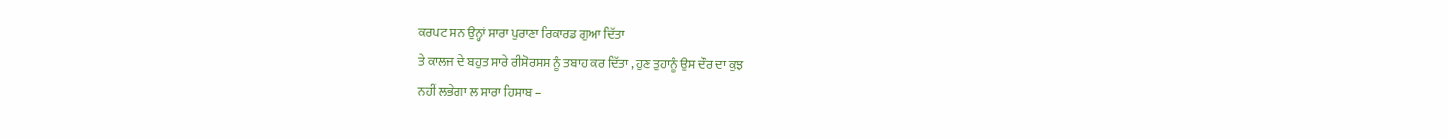ਕਰਪਟ ਸਨ ਉਨ੍ਹਾਂ ਸਾਰਾ ਪੁਰਾਣਾ ਰਿਕਾਰਡ ਗੁਆ ਦਿੱਤਾ
ਤੇ ਕਾਲਜ ਦੇ ਬਹੁਤ ਸਾਰੇ ਰੀਸੋਰਸਸ ਨੂੰ ਤਬਾਹ ਕਰ ਦਿੱਤਾ , ਹੁਣ ਤੁਹਾਨੂੰ ਉਸ ਦੌਰ ਦਾ ਕੁਝ
ਨਹੀਂ ਲਭੇਗਾ ਲ ਸਾਰਾ ਹਿਸਾਬ –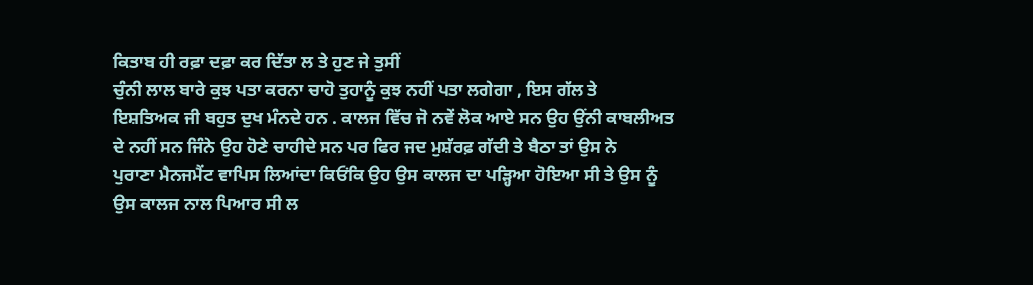ਕਿਤਾਬ ਹੀ ਰਫ਼ਾ ਦਫ਼ਾ ਕਰ ਦਿੱਤਾ ਲ ਤੇ ਹੁਣ ਜੇ ਤੁਸੀਂ
ਚੁੰਨੀ ਲਾਲ ਬਾਰੇ ਕੁਝ ਪਤਾ ਕਰਨਾ ਚਾਹੋ ਤੁਹਾਨੂੰ ਕੁਝ ਨਹੀਂ ਪਤਾ ਲਗੇਗਾ , ਇਸ ਗੱਲ ਤੇ
ਇਸ਼ਤਿਅਕ ਜੀ ਬਹੁਤ ਦੁਖ ਮੰਨਦੇ ਹਨ . ਕਾਲਜ ਵਿੱਚ ਜੋ ਨਵੇਂ ਲੋਕ ਆਏ ਸਨ ਉਹ ਉਂਨੀ ਕਾਬਲੀਅਤ
ਦੇ ਨਹੀਂ ਸਨ ਜਿੰਨੇ ਉਹ ਹੋਣੇ ਚਾਹੀਦੇ ਸਨ ਪਰ ਫਿਰ ਜਦ ਮੁਸ਼ੱਰਫ਼ ਗੱਦੀ ਤੇ ਬੈਠਾ ਤਾਂ ਉਸ ਨੇ
ਪੁਰਾਣਾ ਮੈਨਜਮੈਂਟ ਵਾਪਿਸ ਲਿਆਂਦਾ ਕਿਓਂਕਿ ਉਹ ਉਸ ਕਾਲਜ ਦਾ ਪੜ੍ਹਿਆ ਹੋਇਆ ਸੀ ਤੇ ਉਸ ਨੂੰ
ਉਸ ਕਾਲਜ ਨਾਲ ਪਿਆਰ ਸੀ ਲ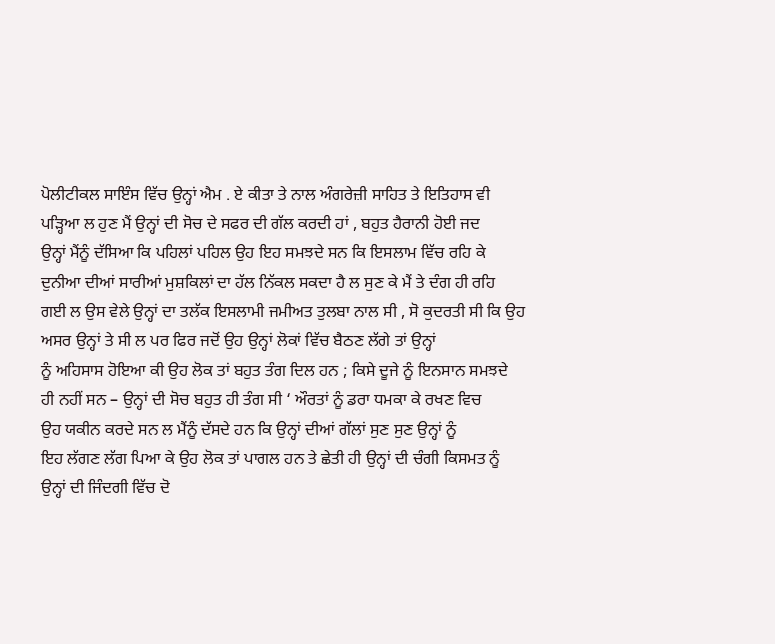ਪੋਲੀਟੀਕਲ ਸਾਇੰਸ ਵਿੱਚ ਉਨ੍ਹਾਂ ਐਮ . ਏ ਕੀਤਾ ਤੇ ਨਾਲ ਅੰਗਰੇਜ਼ੀ ਸਾਹਿਤ ਤੇ ਇਤਿਹਾਸ ਵੀ
ਪੜ੍ਹਿਆ ਲ ਹੁਣ ਮੈਂ ਉਨ੍ਹਾਂ ਦੀ ਸੋਚ ਦੇ ਸਫਰ ਦੀ ਗੱਲ ਕਰਦੀ ਹਾਂ , ਬਹੁਤ ਹੈਰਾਨੀ ਹੋਈ ਜਦ
ਉਨ੍ਹਾਂ ਮੈਂਨੂੰ ਦੱਸਿਆ ਕਿ ਪਹਿਲਾਂ ਪਹਿਲ ਉਹ ਇਹ ਸਮਝਦੇ ਸਨ ਕਿ ਇਸਲਾਮ ਵਿੱਚ ਰਹਿ ਕੇ
ਦੁਨੀਆ ਦੀਆਂ ਸਾਰੀਆਂ ਮੁਸ਼ਕਿਲਾਂ ਦਾ ਹੱਲ ਨਿੱਕਲ ਸਕਦਾ ਹੈ ਲ ਸੁਣ ਕੇ ਮੈਂ ਤੇ ਦੰਗ ਹੀ ਰਹਿ
ਗਈ ਲ ਉਸ ਵੇਲੇ ਉਨ੍ਹਾਂ ਦਾ ਤਲੱਕ ਇਸਲਾਮੀ ਜਮੀਅਤ ਤੁਲਬਾ ਨਾਲ ਸੀ , ਸੋ ਕੁਦਰਤੀ ਸੀ ਕਿ ਉਹ
ਅਸਰ ਉਨ੍ਹਾਂ ਤੇ ਸੀ ਲ ਪਰ ਫਿਰ ਜਦੋਂ ਉਹ ਉਨ੍ਹਾਂ ਲੋਕਾਂ ਵਿੱਚ ਬੈਠਣ ਲੱਗੇ ਤਾਂ ਉਨ੍ਹਾਂ
ਨੂੰ ਅਹਿਸਾਸ ਹੋਇਆ ਕੀ ਉਹ ਲੋਕ ਤਾਂ ਬਹੁਤ ਤੰਗ ਦਿਲ ਹਨ ; ਕਿਸੇ ਦੂਜੇ ਨੂੰ ਇਨਸਾਨ ਸਮਝਦੇ
ਹੀ ਨਹੀਂ ਸਨ – ਉਨ੍ਹਾਂ ਦੀ ਸੋਚ ਬਹੁਤ ਹੀ ਤੰਗ ਸੀ ‘ ਔਰਤਾਂ ਨੂੰ ਡਰਾ ਧਮਕਾ ਕੇ ਰਖਣ ਵਿਚ
ਉਹ ਯਕੀਨ ਕਰਦੇ ਸਨ ਲ ਮੈਂਨੂੰ ਦੱਸਦੇ ਹਨ ਕਿ ਉਨ੍ਹਾਂ ਦੀਆਂ ਗੱਲਾਂ ਸੁਣ ਸੁਣ ਉਨ੍ਹਾਂ ਨੂੰ
ਇਹ ਲੱਗਣ ਲੱਗ ਪਿਆ ਕੇ ਉਹ ਲੋਕ ਤਾਂ ਪਾਗਲ ਹਨ ਤੇ ਛੇਤੀ ਹੀ ਉਨ੍ਹਾਂ ਦੀ ਚੰਗੀ ਕਿਸਮਤ ਨੂੰ
ਉਨ੍ਹਾਂ ਦੀ ਜਿੰਦਗੀ ਵਿੱਚ ਦੋ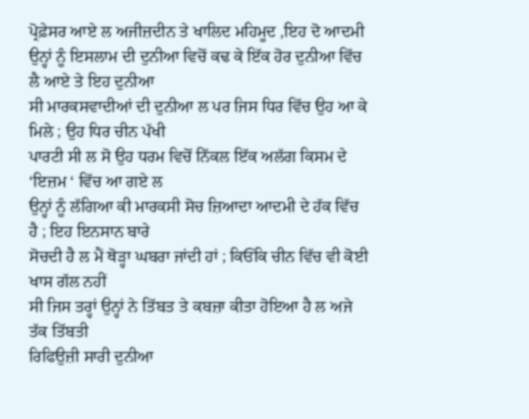ਪ੍ਰੋਫ਼ੇਸਰ ਆਏ ਲ ਅਜੀਜ਼ਦੀਨ ਤੇ ਖਾਲਿਦ ਮਹਿਮੂਦ ,ਇਹ ਦੋ ਆਦਮੀ
ਉਨ੍ਹਾਂ ਨੂੰ ਇਸਲਾਮ ਦੀ ਦੁਨੀਆ ਵਿਚੋਂ ਕਢ ਕੇ ਇੱਕ ਹੋਰ ਦੁਨੀਆ ਵਿੱਚ ਲੈ ਆਏ ਤੇ ਇਹ ਦੁਨੀਆ
ਸੀ ਮਾਰਕਸਵਾਦੀਆਂ ਦੀ ਦੁਨੀਆ ਲ ਪਰ ਜਿਸ ਧਿਰ ਵਿੱਚ ਉਹ ਆ ਕੇ ਮਿਲੇ ; ਉਹ ਧਿਰ ਚੀਨ ਪੱਖੀ
ਪਾਰਟੀ ਸੀ ਲ ਸੋ ਉਹ ਧਰਮ ਵਿਚੋਂ ਨਿੱਕਲ ਇੱਕ ਅਲੱਗ ਕਿਸਮ ਦੇ ‘ਇਜ਼ਮ ‘ ਵਿੱਚ ਆ ਗਏ ਲ
ਉਨ੍ਹਾਂ ਨੂੰ ਲੱਗਿਆ ਕੀ ਮਾਰਕਸੀ ਸੋਚ ਜ਼ਿਆਦਾ ਆਦਮੀ ਦੇ ਹੱਕ ਵਿੱਚ ਹੈ ; ਇਹ ਇਨਸਾਨ ਬਾਰੇ
ਸੋਚਦੀ ਹੈ ਲ ਮੈਂ ਥੋੜ੍ਹਾ ਘਬਰਾ ਜਾਂਦੀ ਹਾਂ ; ਕਿਓਂਕਿ ਚੀਨ ਵਿੱਚ ਵੀ ਕੋਈ ਖਾਸ ਗੱਲ ਨਹੀਂ
ਸੀ ਜਿਸ ਤਰ੍ਹਾਂ ਉਨ੍ਹਾਂ ਨੇ ਤਿੱਬਤ ਤੇ ਕਬਜ਼ਾ ਕੀਤਾ ਹੋਇਆ ਹੈ ਲ ਅਜੇ ਤੱਕ ਤਿੱਬਤੀ
ਰਿਫਿਉਜ਼ੀ ਸਾਰੀ ਦੁਨੀਆ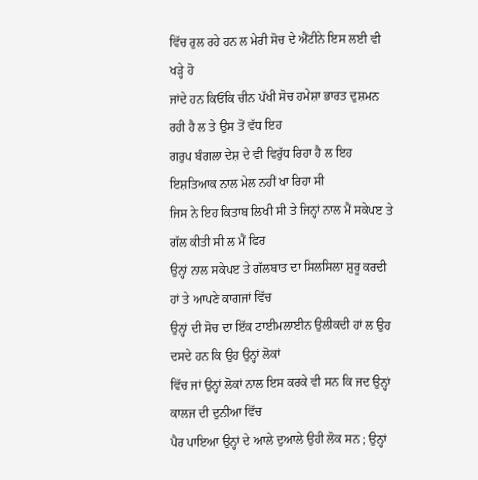ਵਿੱਚ ਰੁਲ ਰਹੇ ਹਨ ਲ ਮੇਰੀ ਸੋਚ ਦੇ ਐਂਟੀਨੇ ਇਸ ਲਈ ਵੀ ਖੜ੍ਹੇ ਹੋ
ਜਾਂਦੇ ਹਨ ਕਿਓਂਕਿ ਚੀਨ ਪੱਖੀ ਸੋਚ ਹਮੇਸ਼ਾ ਭਾਰਤ ਦੁਸ਼ਮਨ ਰਹੀ ਹੈ ਲ ਤੇ ਉਸ ਤੋਂ ਵੱਧ ਇਹ
ਗਰੁਪ ਬੰਗਲਾ ਦੇਸ਼ ਦੇ ਵੀ ਵਿਰੁੱਧ ਰਿਹਾ ਹੈ ਲ ਇਹ ਇਸ਼ਤਿਆਕ ਨਾਲ ਮੇਲ ਨਹੀਂ ਖਾ ਰਿਹਾ ਸੀ
ਜਿਸ ਨੇ ਇਹ ਕਿਤਾਬ ਲਿਖੀ ਸੀ ਤੇ ਜਿਨ੍ਹਾਂ ਨਾਲ ਮੈਂ ਸਕੇਪੲ ਤੇ ਗੱਲ ਕੀਤੀ ਸੀ ਲ ਮੈਂ ਫਿਰ
ਉਨ੍ਹਾਂ ਨਾਲ ਸਕੇਪੲ ਤੇ ਗੱਲਬਾਤ ਦਾ ਸਿਲਸਿਲਾ ਸ਼ੁਰੂ ਕਰਦੀ ਹਾਂ ਤੇ ਆਪਣੇ ਕਾਗਜਾਂ ਵਿੱਚ
ਉਨ੍ਹਾਂ ਦੀ ਸੋਚ ਦਾ ਇੱਕ ਟਾਈਮਲਾਈਨ ਉਲੀਕਦੀ ਹਾਂ ਲ ਉਹ ਦਸਦੇ ਹਨ ਕਿ ਉਹ ਉਨ੍ਹਾਂ ਲੋਕਾਂ
ਵਿੱਚ ਜਾਂ ਉਨ੍ਹਾਂ ਲੋਕਾਂ ਨਾਲ ਇਸ ਕਰਕੇ ਵੀ ਸਨ ਕਿ ਜਦ ਉਨ੍ਹਾਂ ਕਾਲਜ ਦੀ ਦੁਨੀਆ ਵਿੱਚ
ਪੈਰ ਪਾਇਆ ਉਨ੍ਹਾਂ ਦੇ ਆਲੇ ਦੁਆਲੇ ਉਹੀ ਲੋਕ ਸਨ ; ਉਨ੍ਹਾਂ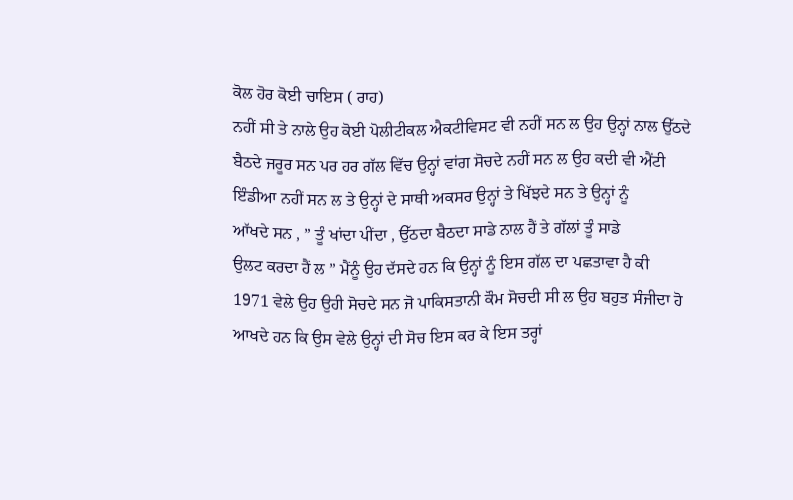ਕੋਲ ਹੋਰ ਕੋਈ ਚਾਇਸ ( ਰਾਹ)
ਨਹੀਂ ਸੀ ਤੇ ਨਾਲੇ ਉਹ ਕੋਈ ਪੋਲੀਟੀਕਲ ਐਕਟੀਵਿਸਟ ਵੀ ਨਹੀਂ ਸਨ ਲ ਉਹ ਉਨ੍ਹਾਂ ਨਾਲ ਉੱਠਦੇ
ਬੈਠਦੇ ਜਰੂਰ ਸਨ ਪਰ ਹਰ ਗੱਲ ਵਿੱਚ ਉਨ੍ਹਾਂ ਵਾਂਗ ਸੋਚਦੇ ਨਹੀਂ ਸਨ ਲ ਉਹ ਕਦੀ ਵੀ ਐਂਟੀ
ਇੰਡੀਆ ਨਹੀਂ ਸਨ ਲ ਤੇ ਉਨ੍ਹਾਂ ਦੇ ਸਾਥੀ ਅਕਸਰ ਉਨ੍ਹਾਂ ਤੇ ਖਿੱਝਦੇ ਸਨ ਤੇ ਉਨ੍ਹਾਂ ਨੂੰ
ਆੱਖਦੇ ਸਨ , ” ਤੂੰ ਖਾਂਦਾ ਪੀਂਦਾ , ਉੱਠਦਾ ਬੈਠਦਾ ਸਾਡੇ ਨਾਲ ਹੈਂ ਤੇ ਗੱਲਾਂ ਤੂੰ ਸਾਡੇ
ਉਲਟ ਕਰਦਾ ਹੈਂ ਲ ” ਮੈਂਨੂੰ ਉਹ ਦੱਸਦੇ ਹਨ ਕਿ ਉਨ੍ਹਾਂ ਨੂੰ ਇਸ ਗੱਲ ਦਾ ਪਛਤਾਵਾ ਹੈ ਕੀ
1971 ਵੇਲੇ ਉਹ ਉਹੀ ਸੋਚਦੇ ਸਨ ਜੋ ਪਾਕਿਸਤਾਨੀ ਕੌਮ ਸੋਚਦੀ ਸੀ ਲ ਉਹ ਬਹੁਤ ਸੰਜੀਦਾ ਹੋ
ਆਖਦੇ ਹਨ ਕਿ ਉਸ ਵੇਲੇ ਉਨ੍ਹਾਂ ਦੀ ਸੋਚ ਇਸ ਕਰ ਕੇ ਇਸ ਤਰ੍ਹਾਂ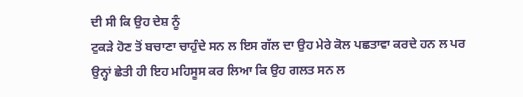ਦੀ ਸੀ ਕਿ ਉਹ ਦੇਸ਼ ਨੂੰ
ਟੁਕੜੇ ਹੋਣ ਤੋਂ ਬਚਾਣਾ ਚਾਹੁੰਦੇ ਸਨ ਲ ਇਸ ਗੱਲ ਦਾ ਉਹ ਮੇਰੇ ਕੋਲ ਪਛਤਾਵਾ ਕਰਦੇ ਹਨ ਲ ਪਰ
ਉਨ੍ਹਾਂ ਛੇਤੀ ਹੀ ਇਹ ਮਹਿਸੂਸ ਕਰ ਲਿਆ ਕਿ ਉਹ ਗਲਤ ਸਨ ਲ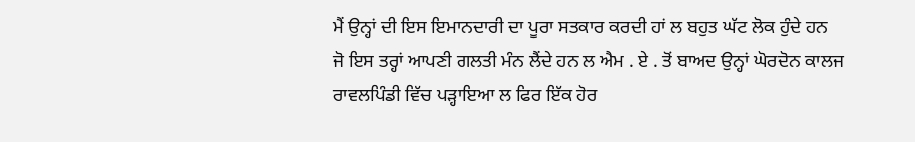ਮੈਂ ਉਨ੍ਹਾਂ ਦੀ ਇਸ ਇਮਾਨਦਾਰੀ ਦਾ ਪੂਰਾ ਸਤਕਾਰ ਕਰਦੀ ਹਾਂ ਲ ਬਹੁਤ ਘੱਟ ਲੋਕ ਹੁੰਦੇ ਹਨ
ਜੋ ਇਸ ਤਰ੍ਹਾਂ ਆਪਣੀ ਗਲਤੀ ਮੰਨ ਲੈਂਦੇ ਹਨ ਲ ਐਮ . ਏ . ਤੋਂ ਬਾਅਦ ਉਨ੍ਹਾਂ ਘੋਰਦੋਨ ਕਾਲਜ
ਰਾਵਲਪਿੰਡੀ ਵਿੱਚ ਪੜ੍ਹਾਇਆ ਲ ਫਿਰ ਇੱਕ ਹੋਰ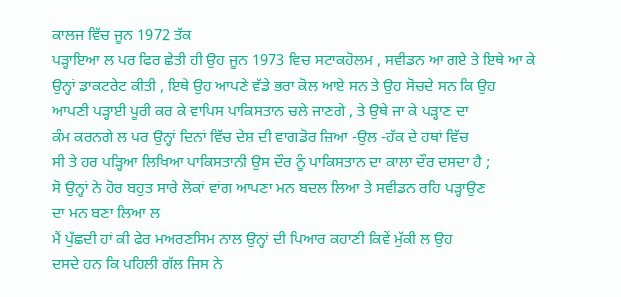ਕਾਲਜ ਵਿੱਚ ਜੂਨ 1972 ਤੱਕ
ਪੜ੍ਹਾਇਆ ਲ ਪਰ ਫਿਰ ਛੇਤੀ ਹੀ ਉਹ ਜੂਨ 1973 ਵਿਚ ਸਟਾਕਹੋਲਮ , ਸਵੀਡਨ ਆ ਗਏ ਤੇ ਇਥੇ ਆ ਕੇ
ਉਨ੍ਹਾਂ ਡਾਕਟਰੇਟ ਕੀਤੀ , ਇਥੇ ਉਹ ਆਪਣੇ ਵੱਡੇ ਭਰਾ ਕੋਲ ਆਏ ਸਨ ਤੇ ਉਹ ਸੋਚਦੇ ਸਨ ਕਿ ਉਹ
ਆਪਣੀ ਪੜ੍ਹਾਈ ਪੂਰੀ ਕਰ ਕੇ ਵਾਪਿਸ ਪਾਕਿਸਤਾਨ ਚਲੇ ਜਾਣਗੇ , ਤੇ ਉਥੇ ਜਾ ਕੇ ਪੜ੍ਹਾਣ ਦਾ
ਕੰਮ ਕਰਨਗੇ ਲ ਪਰ ਉਨ੍ਹਾਂ ਦਿਨਾਂ ਵਿੱਚ ਦੇਸ਼ ਦੀ ਵਾਗਡੋਰ ਜ਼ਿਆ -ਉਲ -ਹੱਕ ਦੇ ਹਥਾਂ ਵਿੱਚ
ਸੀ ਤੇ ਹਰ ਪੜ੍ਹਿਆ ਲਿਖਿਆ ਪਾਕਿਸਤਾਨੀ ਉਸ ਦੌਰ ਨੂੰ ਪਾਕਿਸਤਾਨ ਦਾ ਕਾਲਾ ਦੌਰ ਦਸਦਾ ਹੈ ;
ਸੋ ਉਨ੍ਹਾਂ ਨੇ ਹੋਰ ਬਹੁਤ ਸਾਰੇ ਲੋਕਾਂ ਵਾਂਗ ਆਪਣਾ ਮਨ ਬਦਲ ਲਿਆ ਤੇ ਸਵੀਡਨ ਰਹਿ ਪੜ੍ਹਾਉਣ
ਦਾ ਮਨ ਬਣਾ ਲਿਆ ਲ
ਮੈਂ ਪੁੱਛਦੀ ਹਾਂ ਕੀ ਫੇਰ ਮਅਰਣਸਿਮ ਨਾਲ ਉਨ੍ਹਾਂ ਦੀ ਪਿਆਰ ਕਹਾਣੀ ਕਿਵੇਂ ਮੁੱਕੀ ਲ ਉਹ
ਦਸਦੇ ਹਨ ਕਿ ਪਹਿਲੀ ਗੱਲ ਜਿਸ ਨੇ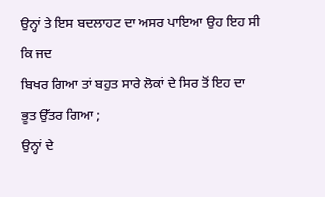ਉਨ੍ਹਾਂ ਤੇ ਇਸ ਬਦਲਾਹਟ ਦਾ ਅਸਰ ਪਾਇਆ ਉਹ ਇਹ ਸੀ ਕਿ ਜਦ
ਬਿਖਰ ਗਿਆ ਤਾਂ ਬਹੁਤ ਸਾਰੇ ਲੋਕਾਂ ਦੇ ਸਿਰ ਤੋਂ ਇਹ ਦਾ ਭੂਤ ਉੱਤਰ ਗਿਆ ;
ਉਨ੍ਹਾਂ ਦੇ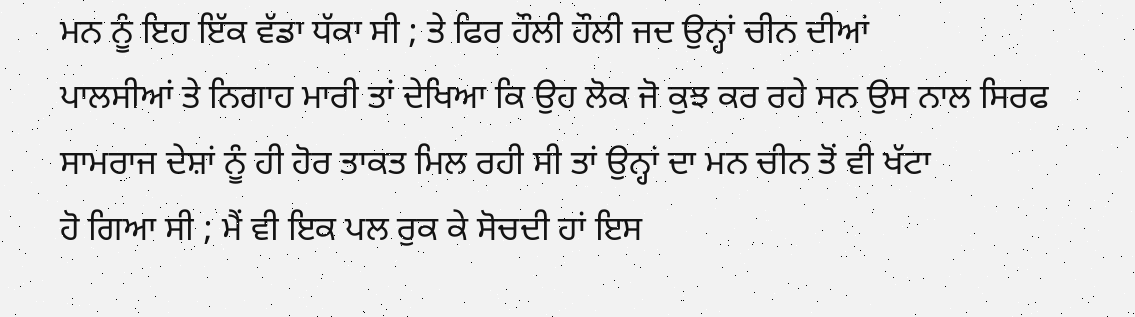ਮਨ ਨੂੰ ਇਹ ਇੱਕ ਵੱਡਾ ਧੱਕਾ ਸੀ ; ਤੇ ਫਿਰ ਹੌਲੀ ਹੌਲੀ ਜਦ ਉਨ੍ਹਾਂ ਚੀਨ ਦੀਆਂ
ਪਾਲਸੀਆਂ ਤੇ ਨਿਗਾਹ ਮਾਰੀ ਤਾਂ ਦੇਖਿਆ ਕਿ ਉਹ ਲੋਕ ਜੋ ਕੁਝ ਕਰ ਰਹੇ ਸਨ ਉਸ ਨਾਲ ਸਿਰਫ
ਸਾਮਰਾਜ ਦੇਸ਼ਾਂ ਨੂੰ ਹੀ ਹੋਰ ਤਾਕਤ ਮਿਲ ਰਹੀ ਸੀ ਤਾਂ ਉਨ੍ਹਾਂ ਦਾ ਮਨ ਚੀਨ ਤੋਂ ਵੀ ਖੱਟਾ
ਹੋ ਗਿਆ ਸੀ ; ਮੈਂ ਵੀ ਇਕ ਪਲ ਰੁਕ ਕੇ ਸੋਚਦੀ ਹਾਂ ਇਸ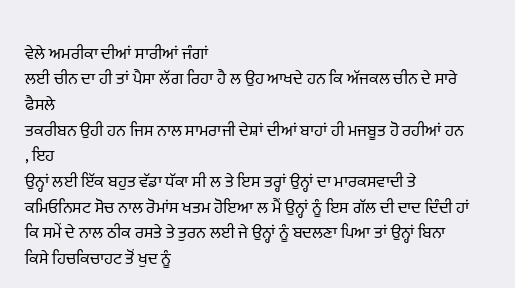ਵੇਲੇ ਅਮਰੀਕਾ ਦੀਆਂ ਸਾਰੀਆਂ ਜੰਗਾਂ
ਲਈ ਚੀਨ ਦਾ ਹੀ ਤਾਂ ਪੈਸਾ ਲੱਗ ਰਿਹਾ ਹੈ ਲ ਉਹ ਆਖਦੇ ਹਨ ਕਿ ਅੱਜਕਲ ਚੀਨ ਦੇ ਸਾਰੇ ਫੈਸਲੇ
ਤਕਰੀਬਨ ਉਹੀ ਹਨ ਜਿਸ ਨਾਲ ਸਾਮਰਾਜੀ ਦੇਸ਼ਾਂ ਦੀਆਂ ਬਾਹਾਂ ਹੀ ਮਜਬੂਤ ਹੋ ਰਹੀਆਂ ਹਨ , ਇਹ
ਉਨ੍ਹਾਂ ਲਈ ਇੱਕ ਬਹੁਤ ਵੱਡਾ ਧੱਕਾ ਸੀ ਲ ਤੇ ਇਸ ਤਰ੍ਹਾਂ ਉਨ੍ਹਾਂ ਦਾ ਮਾਰਕਸਵਾਦੀ ਤੇ
ਕਮਿਓਨਿਸਟ ਸੋਚ ਨਾਲ ਰੋਮਾਂਸ ਖਤਮ ਹੋਇਆ ਲ ਮੈਂ ਉਨ੍ਹਾਂ ਨੂੰ ਇਸ ਗੱਲ ਦੀ ਦਾਦ ਦਿੰਦੀ ਹਾਂ
ਕਿ ਸਮੇਂ ਦੇ ਨਾਲ ਠੀਕ ਰਸਤੇ ਤੇ ਤੁਰਨ ਲਈ ਜੇ ਉਨ੍ਹਾਂ ਨੂੰ ਬਦਲਣਾ ਪਿਆ ਤਾਂ ਉਨ੍ਹਾਂ ਬਿਨਾ
ਕਿਸੇ ਹਿਚਕਿਚਾਹਟ ਤੋਂ ਖੁਦ ਨੂੰ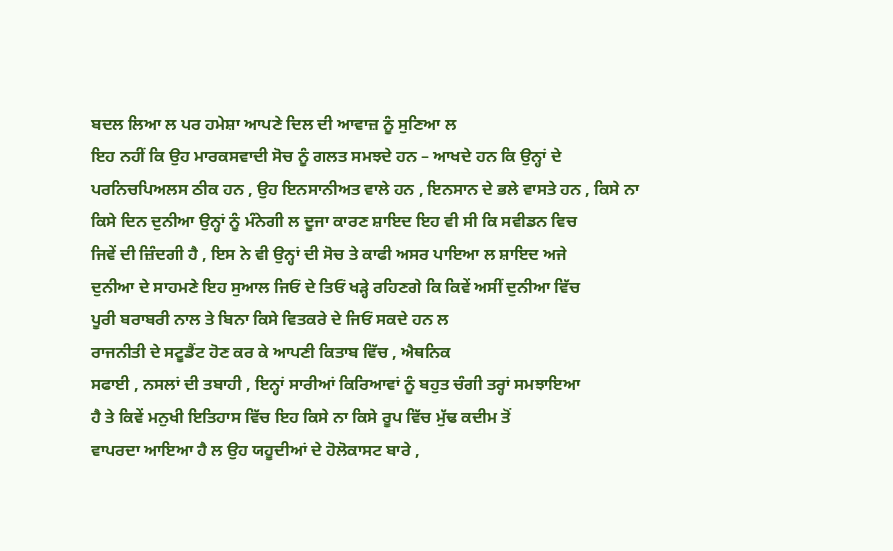ਬਦਲ ਲਿਆ ਲ ਪਰ ਹਮੇਸ਼ਾ ਆਪਣੇ ਦਿਲ ਦੀ ਆਵਾਜ਼ ਨੂੰ ਸੁਣਿਆ ਲ
ਇਹ ਨਹੀਂ ਕਿ ਉਹ ਮਾਰਕਸਵਾਦੀ ਸੋਚ ਨੂੰ ਗਲਤ ਸਮਝਦੇ ਹਨ – ਆਖਦੇ ਹਨ ਕਿ ਉਨ੍ਹਾਂ ਦੇ
ਪਰਨਿਚਪਿਅਲਸ ਠੀਕ ਹਨ , ਉਹ ਇਨਸਾਨੀਅਤ ਵਾਲੇ ਹਨ , ਇਨਸਾਨ ਦੇ ਭਲੇ ਵਾਸਤੇ ਹਨ , ਕਿਸੇ ਨਾ
ਕਿਸੇ ਦਿਨ ਦੁਨੀਆ ਉਨ੍ਹਾਂ ਨੂੰ ਮੰਨੇਗੀ ਲ ਦੂਜਾ ਕਾਰਣ ਸ਼ਾਇਦ ਇਹ ਵੀ ਸੀ ਕਿ ਸਵੀਡਨ ਵਿਚ
ਜਿਵੇਂ ਦੀ ਜ਼ਿੰਦਗੀ ਹੈ , ਇਸ ਨੇ ਵੀ ਉਨ੍ਹਾਂ ਦੀ ਸੋਚ ਤੇ ਕਾਫੀ ਅਸਰ ਪਾਇਆ ਲ ਸ਼ਾਇਦ ਅਜੇ
ਦੁਨੀਆ ਦੇ ਸਾਹਮਣੇ ਇਹ ਸੁਆਲ ਜਿਓਂ ਦੇ ਤਿਓਂ ਖੜ੍ਹੇ ਰਹਿਣਗੇ ਕਿ ਕਿਵੇਂ ਅਸੀਂ ਦੁਨੀਆ ਵਿੱਚ
ਪੂਰੀ ਬਰਾਬਰੀ ਨਾਲ ਤੇ ਬਿਨਾ ਕਿਸੇ ਵਿਤਕਰੇ ਦੇ ਜਿਓਂ ਸਕਦੇ ਹਨ ਲ
ਰਾਜਨੀਤੀ ਦੇ ਸਟੂਡੈਂਟ ਹੋਣ ਕਰ ਕੇ ਆਪਣੀ ਕਿਤਾਬ ਵਿੱਚ , ਐਥਨਿਕ
ਸਫਾਈ , ਨਸਲਾਂ ਦੀ ਤਬਾਹੀ , ਇਨ੍ਹਾਂ ਸਾਰੀਆਂ ਕਿਰਿਆਵਾਂ ਨੂੰ ਬਹੁਤ ਚੰਗੀ ਤਰ੍ਹਾਂ ਸਮਝਾਇਆ
ਹੈ ਤੇ ਕਿਵੇਂ ਮਨੁਖੀ ਇਤਿਹਾਸ ਵਿੱਚ ਇਹ ਕਿਸੇ ਨਾ ਕਿਸੇ ਰੂਪ ਵਿੱਚ ਮੁੱਢ ਕਦੀਮ ਤੋਂ
ਵਾਪਰਦਾ ਆਇਆ ਹੈ ਲ ਉਹ ਯਹੂਦੀਆਂ ਦੇ ਹੋਲੋਕਾਸਟ ਬਾਰੇ ,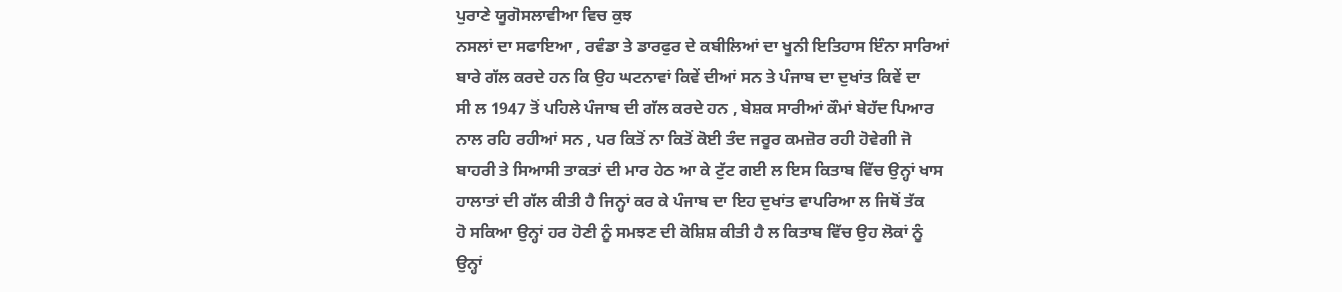ਪੁਰਾਣੇ ਯੂਗੋਸਲਾਵੀਆ ਵਿਚ ਕੁਝ
ਨਸਲਾਂ ਦਾ ਸਫਾਇਆ , ਰਵੰਡਾ ਤੇ ਡਾਰਫੁਰ ਦੇ ਕਬੀਲਿਆਂ ਦਾ ਖੂਨੀ ਇਤਿਹਾਸ ਇੰਨਾ ਸਾਰਿਆਂ
ਬਾਰੇ ਗੱਲ ਕਰਦੇ ਹਨ ਕਿ ਉਹ ਘਟਨਾਵਾਂ ਕਿਵੇਂ ਦੀਆਂ ਸਨ ਤੇ ਪੰਜਾਬ ਦਾ ਦੁਖਾਂਤ ਕਿਵੇਂ ਦਾ
ਸੀ ਲ 1947 ਤੋਂ ਪਹਿਲੇ ਪੰਜਾਬ ਦੀ ਗੱਲ ਕਰਦੇ ਹਨ , ਬੇਸ਼ਕ ਸਾਰੀਆਂ ਕੌਮਾਂ ਬੇਹੱਦ ਪਿਆਰ
ਨਾਲ ਰਹਿ ਰਹੀਆਂ ਸਨ , ਪਰ ਕਿਤੋਂ ਨਾ ਕਿਤੋਂ ਕੋਈ ਤੰਦ ਜਰੂਰ ਕਮਜ਼ੋਰ ਰਹੀ ਹੋਵੇਗੀ ਜੋ
ਬਾਹਰੀ ਤੇ ਸਿਆਸੀ ਤਾਕਤਾਂ ਦੀ ਮਾਰ ਹੇਠ ਆ ਕੇ ਟੁੱਟ ਗਈ ਲ ਇਸ ਕਿਤਾਬ ਵਿੱਚ ਉਨ੍ਹਾਂ ਖਾਸ
ਹਾਲਾਤਾਂ ਦੀ ਗੱਲ ਕੀਤੀ ਹੈ ਜਿਨ੍ਹਾਂ ਕਰ ਕੇ ਪੰਜਾਬ ਦਾ ਇਹ ਦੁਖਾਂਤ ਵਾਪਰਿਆ ਲ ਜਿਥੋਂ ਤੱਕ
ਹੋ ਸਕਿਆ ਉਨ੍ਹਾਂ ਹਰ ਹੋਣੀ ਨੂੰ ਸਮਝਣ ਦੀ ਕੋਸ਼ਿਸ਼ ਕੀਤੀ ਹੈ ਲ ਕਿਤਾਬ ਵਿੱਚ ਉਹ ਲੋਕਾਂ ਨੂੰ
ਉਨ੍ਹਾਂ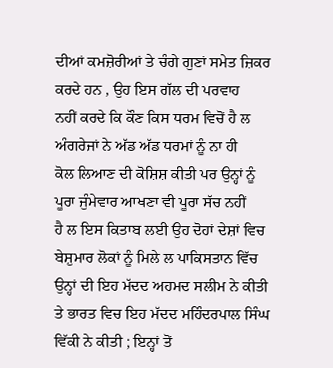ਦੀਆਂ ਕਮਜ਼ੋਰੀਆਂ ਤੇ ਚੰਗੇ ਗੁਣਾਂ ਸਮੇਤ ਜ਼ਿਕਰ ਕਰਦੇ ਹਨ , ਉਹ ਇਸ ਗੱਲ ਦੀ ਪਰਵਾਹ
ਨਹੀਂ ਕਰਦੇ ਕਿ ਕੌਣ ਕਿਸ ਧਰਮ ਵਿਚੋਂ ਹੈ ਲ ਅੰਗਰੇਜਾਂ ਨੇ ਅੱਡ ਅੱਡ ਧਰਮਾਂ ਨੂੰ ਨਾ ਹੀ
ਕੋਲ ਲਿਆਣ ਦੀ ਕੋਸ਼ਿਸ਼ ਕੀਤੀ ਪਰ ਉਨ੍ਹਾਂ ਨੂੰ ਪੂਰਾ ਜੁੰਮੇਵਾਰ ਆਖਣਾ ਵੀ ਪੂਰਾ ਸੱਚ ਨਹੀਂ
ਹੈ ਲ ਇਸ ਕਿਤਾਬ ਲਈ ਉਹ ਦੋਹਾਂ ਦੇਸ਼ਾਂ ਵਿਚ ਬੇਸ਼ੁਮਾਰ ਲੋਕਾਂ ਨੂੰ ਮਿਲੇ ਲ ਪਾਕਿਸਤਾਨ ਵਿੱਚ
ਉਨ੍ਹਾਂ ਦੀ ਇਹ ਮੱਦਦ ਅਹਮਦ ਸਲੀਮ ਨੇ ਕੀਤੀ ਤੇ ਭਾਰਤ ਵਿਚ ਇਹ ਮੱਦਦ ਮਹਿੰਦਰਪਾਲ ਸਿੰਘ
ਵਿੱਕੀ ਨੇ ਕੀਤੀ ; ਇਨ੍ਹਾਂ ਤੋਂ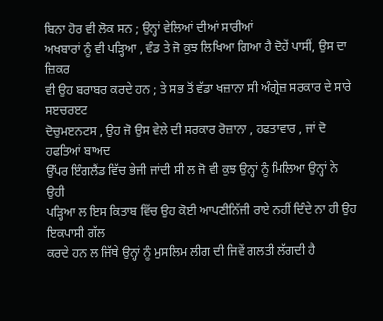ਬਿਨਾ ਹੋਰ ਵੀ ਲੋਕ ਸਨ ; ਉਨ੍ਹਾਂ ਵੇਲਿਆਂ ਦੀਆਂ ਸਾਰੀਆਂ
ਅਖਬਾਰਾਂ ਨੂੰ ਵੀ ਪੜ੍ਹਿਆ , ਵੰਡ ਤੇ ਜੋ ਕੁਝ ਲਿਖਿਆ ਗਿਆ ਹੈ ਦੋਹੇਂ ਪਾਸੀਂ, ਉਸ ਦਾ ਜ਼ਿਕਰ
ਵੀ ਉਹ ਬਰਾਬਰ ਕਰਦੇ ਹਨ ; ਤੇ ਸਭ ਤੋਂ ਵੱਡਾ ਖਜ਼ਾਨਾ ਸੀ ਅੰਗ੍ਰੇਜ਼ ਸਰਕਾਰ ਦੇ ਸਾਰੇ ਸੲਚਰੲਟ
ਦੋਚੁਮੲਨਟਸ , ਉਹ ਜੋ ਉਸ ਵੇਲੇ ਦੀ ਸਰਕਾਰ ਰੋਜ਼ਾਨਾ , ਹਫਤਾਵਾਰ , ਜਾਂ ਦੋ ਹਫਤਿਆਂ ਬਾਅਦ
ਉੱਪਰ ਇੰਗਲੈਂਡ ਵਿੱਚ ਭੇਜੀ ਜਾਂਦੀ ਸੀ ਲ ਜੋ ਵੀ ਕੁਝ ਉਨ੍ਹਾਂ ਨੂੰ ਮਿਲਿਆ ਉਨ੍ਹਾਂ ਨੇ ਉਹੀ
ਪੜ੍ਹਿਆ ਲ ਇਸ ਕਿਤਾਬ ਵਿੱਚ ਉਹ ਕੋਈ ਆਪਣੀਨਿੱਜੀ ਰਾਏ ਨਹੀਂ ਦਿੰਦੇ ਨਾ ਹੀ ਉਹ ਇਕਪਾਸੀ ਗੱਲ
ਕਰਦੇ ਹਨ ਲ ਜਿੱਥੇ ਉਨ੍ਹਾਂ ਨੂੰ ਮੁਸਲਿਮ ਲੀਗ ਦੀ ਜਿਵੇਂ ਗਲਤੀ ਲੱਗਦੀ ਹੈ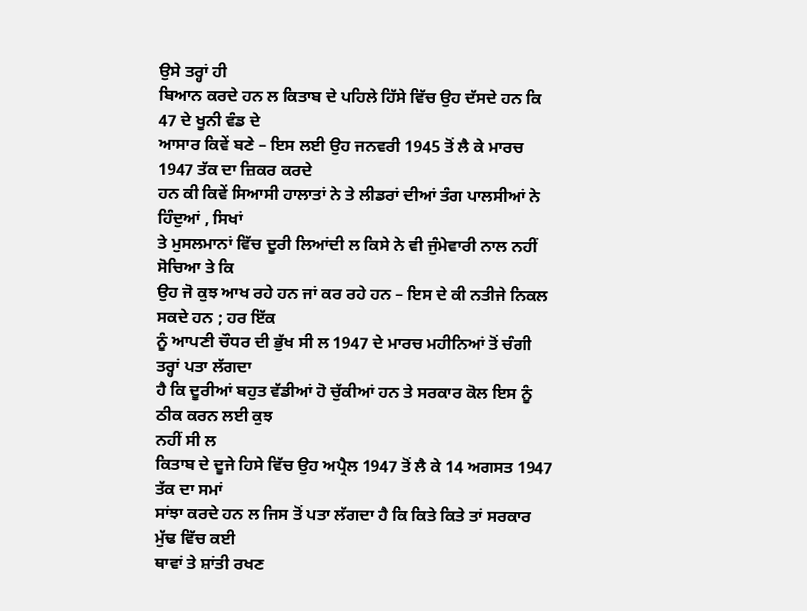ਉਸੇ ਤਰ੍ਹਾਂ ਹੀ
ਬਿਆਨ ਕਰਦੇ ਹਨ ਲ ਕਿਤਾਬ ਦੇ ਪਹਿਲੇ ਹਿੱਸੇ ਵਿੱਚ ਉਹ ਦੱਸਦੇ ਹਨ ਕਿ 47 ਦੇ ਖੂਨੀ ਵੰਡ ਦੇ
ਆਸਾਰ ਕਿਵੇਂ ਬਣੇ – ਇਸ ਲਈ ਉਹ ਜਨਵਰੀ 1945 ਤੋਂ ਲੈ ਕੇ ਮਾਰਚ 1947 ਤੱਕ ਦਾ ਜ਼ਿਕਰ ਕਰਦੇ
ਹਨ ਕੀ ਕਿਵੇਂ ਸਿਆਸੀ ਹਾਲਾਤਾਂ ਨੇ ਤੇ ਲੀਡਰਾਂ ਦੀਆਂ ਤੰਗ ਪਾਲਸੀਆਂ ਨੇ ਹਿੰਦੁਆਂ , ਸਿਖਾਂ
ਤੇ ਮੁਸਲਮਾਨਾਂ ਵਿੱਚ ਦੂਰੀ ਲਿਆਂਦੀ ਲ ਕਿਸੇ ਨੇ ਵੀ ਜੁੰਮੇਵਾਰੀ ਨਾਲ ਨਹੀਂ ਸੋਚਿਆ ਤੇ ਕਿ
ਉਹ ਜੋ ਕੁਝ ਆਖ ਰਹੇ ਹਨ ਜਾਂ ਕਰ ਰਹੇ ਹਨ – ਇਸ ਦੇ ਕੀ ਨਤੀਜੇ ਨਿਕਲ ਸਕਦੇ ਹਨ ; ਹਰ ਇੱਕ
ਨੂੰ ਆਪਣੀ ਚੌਧਰ ਦੀ ਭੁੱਖ ਸੀ ਲ 1947 ਦੇ ਮਾਰਚ ਮਹੀਨਿਆਂ ਤੋਂ ਚੰਗੀ ਤਰ੍ਹਾਂ ਪਤਾ ਲੱਗਦਾ
ਹੈ ਕਿ ਦੂਰੀਆਂ ਬਹੁਤ ਵੱਡੀਆਂ ਹੋ ਚੁੱਕੀਆਂ ਹਨ ਤੇ ਸਰਕਾਰ ਕੋਲ ਇਸ ਨੂੰ ਠੀਕ ਕਰਨ ਲਈ ਕੁਝ
ਨਹੀਂ ਸੀ ਲ
ਕਿਤਾਬ ਦੇ ਦੂਜੇ ਹਿਸੇ ਵਿੱਚ ਉਹ ਅਪ੍ਰੈਲ 1947 ਤੋਂ ਲੈ ਕੇ 14 ਅਗਸਤ 1947 ਤੱਕ ਦਾ ਸਮਾਂ
ਸਾਂਝਾ ਕਰਦੇ ਹਨ ਲ ਜਿਸ ਤੋਂ ਪਤਾ ਲੱਗਦਾ ਹੈ ਕਿ ਕਿਤੇ ਕਿਤੇ ਤਾਂ ਸਰਕਾਰ ਮੁੱਢ ਵਿੱਚ ਕਈ
ਥਾਵਾਂ ਤੇ ਸ਼ਾਂਤੀ ਰਖਣ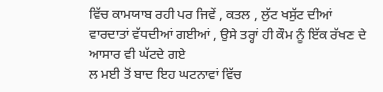ਵਿੱਚ ਕਾਮਯਾਬ ਰਹੀ ਪਰ ਜਿਵੇਂ , ਕਤਲ , ਲੁੱਟ ਖਸੁੱਟ ਦੀਆਂ
ਵਾਰਦਾਤਾਂ ਵੱਧਦੀਆਂ ਗਈਆਂ , ਉਸੇ ਤਰ੍ਹਾਂ ਹੀ ਕੌਮ ਨੂੰ ਇੱਕ ਰੱਖਣ ਦੇ ਆਸਾਰ ਵੀ ਘੱਟਦੇ ਗਏ
ਲ ਮਈ ਤੋਂ ਬਾਦ ਇਹ ਘਟਨਾਵਾਂ ਵਿੱਚ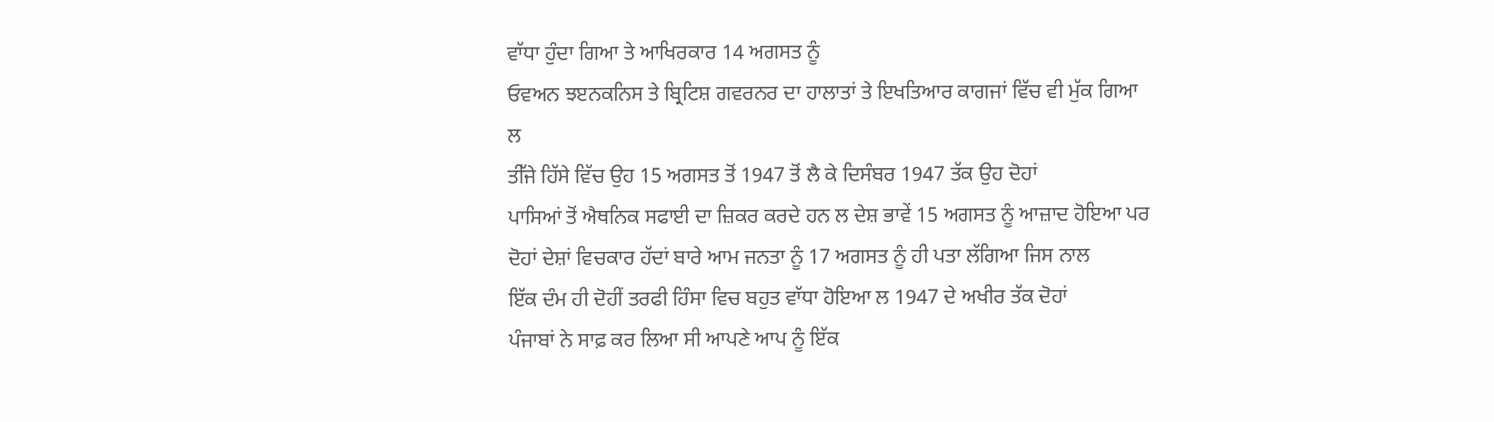ਵਾੱਧਾ ਹੁੰਦਾ ਗਿਆ ਤੇ ਆਖਿਰਕਾਰ 14 ਅਗਸਤ ਨੂੰ
ਓਵਅਨ ਝੲਨਕਨਿਸ ਤੇ ਬ੍ਰਿਟਿਸ਼ ਗਵਰਨਰ ਦਾ ਹਾਲਾਤਾਂ ਤੇ ਇਖਤਿਆਰ ਕਾਗਜਾਂ ਵਿੱਚ ਵੀ ਮੁੱਕ ਗਿਆ
ਲ
ਤੀੱਜੇ ਹਿੱਸੇ ਵਿੱਚ ਉਹ 15 ਅਗਸਤ ਤੋਂ 1947 ਤੋਂ ਲੈ ਕੇ ਦਿਸੰਬਰ 1947 ਤੱਕ ਉਹ ਦੋਹਾਂ
ਪਾਸਿਆਂ ਤੋਂ ਐਥਨਿਕ ਸਫਾਈ ਦਾ ਜ਼ਿਕਰ ਕਰਦੇ ਹਨ ਲ ਦੇਸ਼ ਭਾਵੇਂ 15 ਅਗਸਤ ਨੂੰ ਆਜ਼ਾਦ ਹੋਇਆ ਪਰ
ਦੋਹਾਂ ਦੇਸ਼ਾਂ ਵਿਚਕਾਰ ਹੱਦਾਂ ਬਾਰੇ ਆਮ ਜਨਤਾ ਨੂੰ 17 ਅਗਸਤ ਨੂੰ ਹੀ ਪਤਾ ਲੱਗਿਆ ਜਿਸ ਨਾਲ
ਇੱਕ ਦੰਮ ਹੀ ਦੋਹੀਂ ਤਰਫੀ ਹਿੰਸਾ ਵਿਚ ਬਹੁਤ ਵਾੱਧਾ ਹੋਇਆ ਲ 1947 ਦੇ ਅਖੀਰ ਤੱਕ ਦੋਹਾਂ
ਪੰਜਾਬਾਂ ਨੇ ਸਾਫ਼ ਕਰ ਲਿਆ ਸੀ ਆਪਣੇ ਆਪ ਨੂੰ ਇੱਕ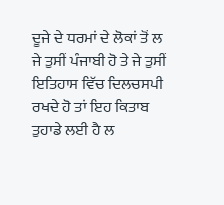ਦੂਜੇ ਦੇ ਧਰਮਾਂ ਦੇ ਲੋਕਾਂ ਤੋਂ ਲ
ਜੇ ਤੁਸੀਂ ਪੰਜਾਬੀ ਹੋ ਤੇ ਜੇ ਤੁਸੀਂ ਇਤਿਹਾਸ ਵਿੱਚ ਦਿਲਚਸਪੀ ਰਖਦੇ ਹੋ ਤਾਂ ਇਹ ਕਿਤਾਬ
ਤੁਹਾਡੇ ਲਈ ਹੈ ਲ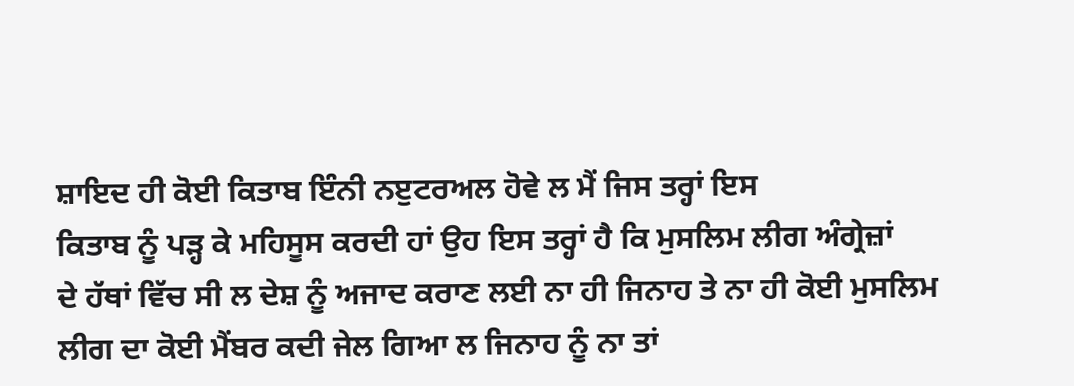ਸ਼ਾਇਦ ਹੀ ਕੋਈ ਕਿਤਾਬ ਇੰਨੀ ਨੲੁਟਰਅਲ ਹੋਵੇ ਲ ਮੈਂ ਜਿਸ ਤਰ੍ਹਾਂ ਇਸ
ਕਿਤਾਬ ਨੂੰ ਪੜ੍ਹ ਕੇ ਮਹਿਸੂਸ ਕਰਦੀ ਹਾਂ ਉਹ ਇਸ ਤਰ੍ਹਾਂ ਹੈ ਕਿ ਮੁਸਲਿਮ ਲੀਗ ਅੰਗ੍ਰੇਜ਼ਾਂ
ਦੇ ਹੱਥਾਂ ਵਿੱਚ ਸੀ ਲ ਦੇਸ਼ ਨੂੰ ਅਜਾਦ ਕਰਾਣ ਲਈ ਨਾ ਹੀ ਜਿਨਾਹ ਤੇ ਨਾ ਹੀ ਕੋਈ ਮੁਸਲਿਮ
ਲੀਗ ਦਾ ਕੋਈ ਮੈਂਬਰ ਕਦੀ ਜੇਲ ਗਿਆ ਲ ਜਿਨਾਹ ਨੂੰ ਨਾ ਤਾਂ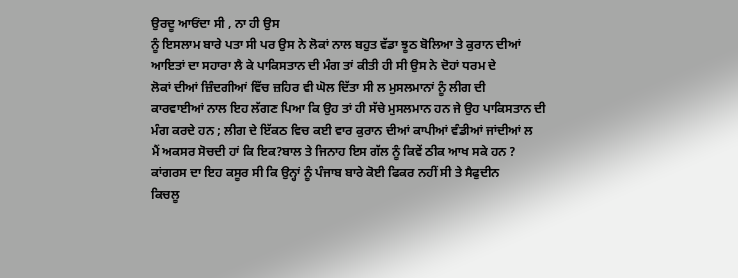ਉਰਦੂ ਆਓਂਦਾ ਸੀ , ਨਾ ਹੀ ਉਸ
ਨੂੰ ਇਸਲਾਮ ਬਾਰੇ ਪਤਾ ਸੀ ਪਰ ਉਸ ਨੇ ਲੋਕਾਂ ਨਾਲ ਬਹੁਤ ਵੱਡਾ ਝੂਠ ਬੋਲਿਆ ਤੇ ਕੁਰਾਨ ਦੀਆਂ
ਆਇਤਾਂ ਦਾ ਸਹਾਰਾ ਲੈ ਕੇ ਪਾਕਿਸਤਾਨ ਦੀ ਮੰਗ ਤਾਂ ਕੀਤੀ ਹੀ ਸੀ ਉਸ ਨੇ ਦੋਹਾਂ ਧਰਮ ਦੇ
ਲੋਕਾਂ ਦੀਆਂ ਜ਼ਿੰਦਗੀਆਂ ਵਿੱਚ ਜ਼ਹਿਰ ਵੀ ਘੋਲ ਦਿੱਤਾ ਸੀ ਲ ਮੁਸਲਮਾਨਾਂ ਨੂੰ ਲੀਗ ਦੀ
ਕਾਰਵਾਈਆਂ ਨਾਲ ਇਹ ਲੱਗਣ ਪਿਆ ਕਿ ਉਹ ਤਾਂ ਹੀ ਸੱਚੇ ਮੁਸਲਮਾਨ ਹਨ ਜੇ ਉਹ ਪਾਕਿਸਤਾਨ ਦੀ
ਮੰਗ ਕਰਦੇ ਹਨ ; ਲੀਗ ਦੇ ਇੱਕਠ ਵਿਚ ਕਈ ਵਾਰ ਕੁਰਾਨ ਦੀਆਂ ਕਾਪੀਆਂ ਵੰਡੀਆਂ ਜਾਂਦੀਆਂ ਲ
ਮੈਂ ਅਕਸਰ ਸੋਚਦੀ ਹਾਂ ਕਿ ਇਕ?ਬਾਲ ਤੇ ਜਿਨਾਹ ਇਸ ਗੱਲ ਨੂੰ ਕਿਵੇਂ ਠੀਕ ਆਖ ਸਕੇ ਹਨ ?
ਕਾਂਗਰਸ ਦਾ ਇਹ ਕਸੂਰ ਸੀ ਕਿ ਉਨ੍ਹਾਂ ਨੂੰ ਪੰਜਾਬ ਬਾਰੇ ਕੋਈ ਫਿਕਰ ਨਹੀਂ ਸੀ ਤੇ ਸੈਫੁਦੀਨ
ਕਿਚਲੂ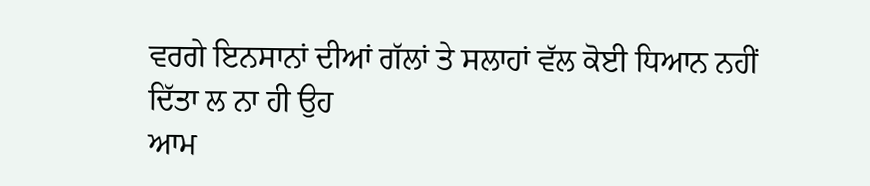ਵਰਗੇ ਇਨਸਾਨਾਂ ਦੀਆਂ ਗੱਲਾਂ ਤੇ ਸਲਾਹਾਂ ਵੱਲ ਕੋਈ ਧਿਆਨ ਨਹੀਂ ਦਿੱਤਾ ਲ ਨਾ ਹੀ ਉਹ
ਆਮ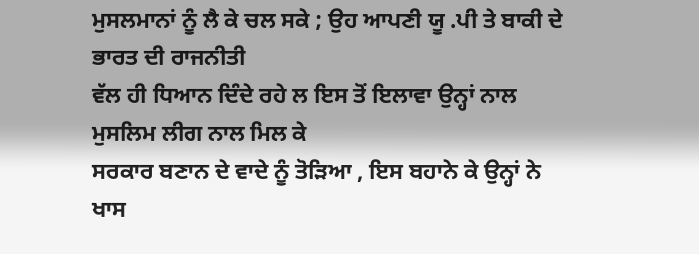ਮੁਸਲਮਾਨਾਂ ਨੂੰ ਲੈ ਕੇ ਚਲ ਸਕੇ ; ਉਹ ਆਪਣੀ ਯੂ .ਪੀ ਤੇ ਬਾਕੀ ਦੇ ਭਾਰਤ ਦੀ ਰਾਜਨੀਤੀ
ਵੱਲ ਹੀ ਧਿਆਨ ਦਿੰਦੇ ਰਹੇ ਲ ਇਸ ਤੋਂ ਇਲਾਵਾ ਉਨ੍ਹਾਂ ਨਾਲ ਮੁਸਲਿਮ ਲੀਗ ਨਾਲ ਮਿਲ ਕੇ
ਸਰਕਾਰ ਬਣਾਨ ਦੇ ਵਾਦੇ ਨੂੰ ਤੋੜਿਆ , ਇਸ ਬਹਾਨੇ ਕੇ ਉਨ੍ਹਾਂ ਨੇ ਖਾਸ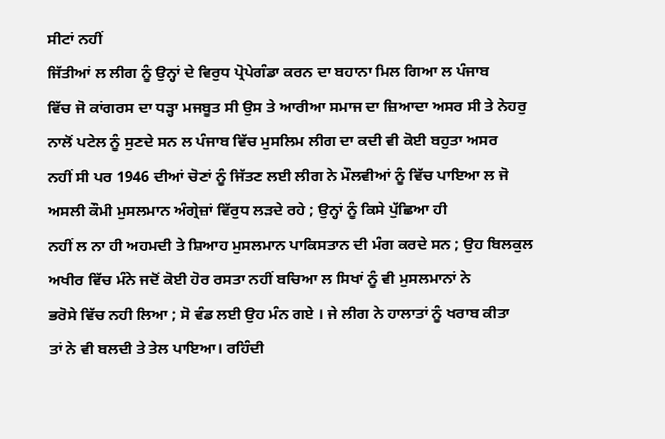ਸੀਟਾਂ ਨਹੀਂ
ਜਿੱਤੀਆਂ ਲ ਲੀਗ ਨੂੰ ਉਨ੍ਹਾਂ ਦੇ ਵਿਰੁਧ ਪ੍ਰੋਪੇਗੰਡਾ ਕਰਨ ਦਾ ਬਹਾਨਾ ਮਿਲ ਗਿਆ ਲ ਪੰਜਾਬ
ਵਿੱਚ ਜੋ ਕਾਂਗਰਸ ਦਾ ਧੜ੍ਹਾ ਮਜਬੂਤ ਸੀ ਉਸ ਤੇ ਆਰੀਆ ਸਮਾਜ ਦਾ ਜ਼ਿਆਦਾ ਅਸਰ ਸੀ ਤੇ ਨੇਹਰੁ
ਨਾਲੋਂ ਪਟੇਲ ਨੂੰ ਸੁਣਦੇ ਸਨ ਲ ਪੰਜਾਬ ਵਿੱਚ ਮੁਸਲਿਮ ਲੀਗ ਦਾ ਕਦੀ ਵੀ ਕੋਈ ਬਹੁਤਾ ਅਸਰ
ਨਹੀਂ ਸੀ ਪਰ 1946 ਦੀਆਂ ਚੋਣਾਂ ਨੂੰ ਜਿੱਤਣ ਲਈ ਲੀਗ ਨੇ ਮੌਲਵੀਆਂ ਨੂੰ ਵਿੱਚ ਪਾਇਆ ਲ ਜੋ
ਅਸਲੀ ਕੌਮੀ ਮੁਸਲਮਾਨ ਅੰਗ੍ਰੇਜ਼ਾਂ ਵਿੱਰੁਧ ਲੜਦੇ ਰਹੇ ; ਉਨ੍ਹਾਂ ਨੂੰ ਕਿਸੇ ਪੁੱਛਿਆ ਹੀ
ਨਹੀਂ ਲ ਨਾ ਹੀ ਅਹਮਦੀ ਤੇ ਸ਼ਿਆਹ ਮੁਸਲਮਾਨ ਪਾਕਿਸਤਾਨ ਦੀ ਮੰਗ ਕਰਦੇ ਸਨ ; ਉਹ ਬਿਲਕੁਲ
ਅਖੀਰ ਵਿੱਚ ਮੰਨੇ ਜਦੋਂ ਕੋਈ ਹੋਰ ਰਸਤਾ ਨਹੀਂ ਬਚਿਆ ਲ ਸਿਖਾਂ ਨੂੰ ਵੀ ਮੁਸਲਮਾਨਾਂ ਨੇ
ਭਰੋਸੇ ਵਿੱਚ ਨਹੀ ਲਿਆ ; ਸੋ ਵੰਡ ਲਈ ਉਹ ਮੰਨ ਗਏ । ਜੇ ਲੀਗ ਨੇ ਹਾਲਾਤਾਂ ਨੂੰ ਖਰਾਬ ਕੀਤਾ
ਤਾਂ ਨੇ ਵੀ ਬਲਦੀ ਤੇ ਤੇਲ ਪਾਇਆ। ਰਹਿੰਦੀ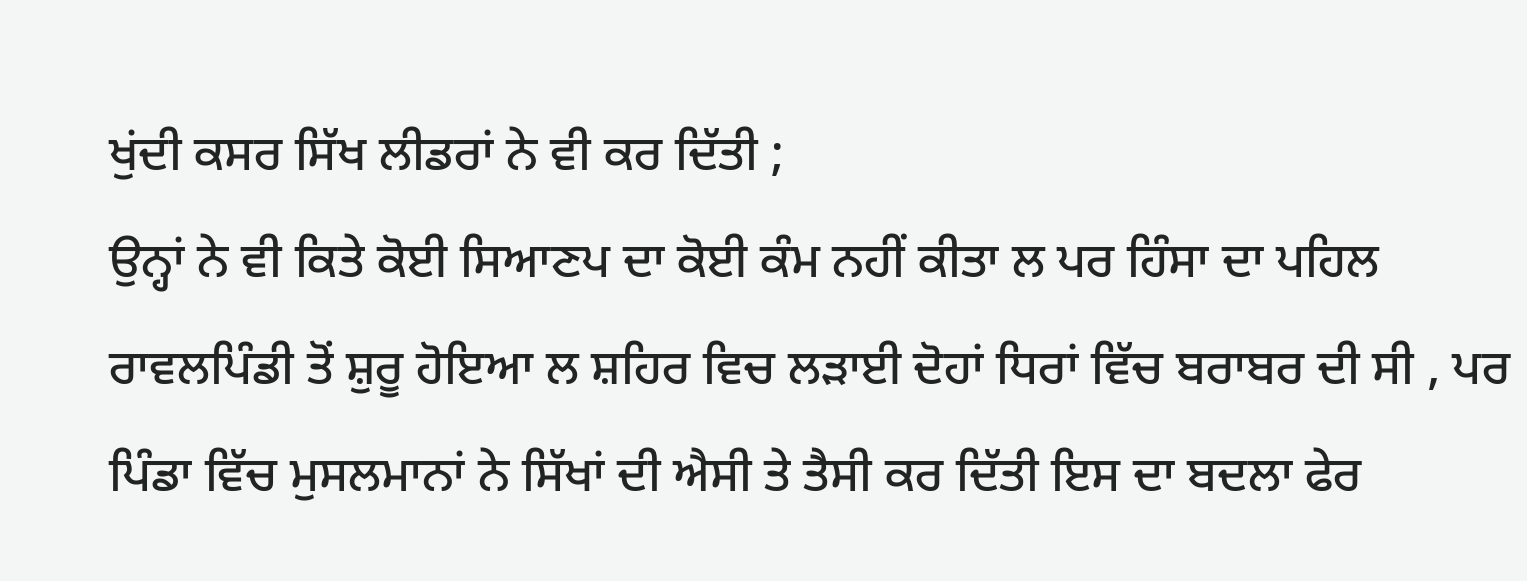ਖੁਂਦੀ ਕਸਰ ਸਿੱਖ ਲੀਡਰਾਂ ਨੇ ਵੀ ਕਰ ਦਿੱਤੀ ;
ਉਨ੍ਹਾਂ ਨੇ ਵੀ ਕਿਤੇ ਕੋਈ ਸਿਆਣਪ ਦਾ ਕੋਈ ਕੰਮ ਨਹੀਂ ਕੀਤਾ ਲ ਪਰ ਹਿੰਸਾ ਦਾ ਪਹਿਲ
ਰਾਵਲਪਿੰਡੀ ਤੋਂ ਸ਼ੁਰੂ ਹੋਇਆ ਲ ਸ਼ਹਿਰ ਵਿਚ ਲੜਾਈ ਦੋਹਾਂ ਧਿਰਾਂ ਵਿੱਚ ਬਰਾਬਰ ਦੀ ਸੀ , ਪਰ
ਪਿੰਡਾ ਵਿੱਚ ਮੁਸਲਮਾਨਾਂ ਨੇ ਸਿੱਖਾਂ ਦੀ ਐਸੀ ਤੇ ਤੈਸੀ ਕਰ ਦਿੱਤੀ ਇਸ ਦਾ ਬਦਲਾ ਫੇਰ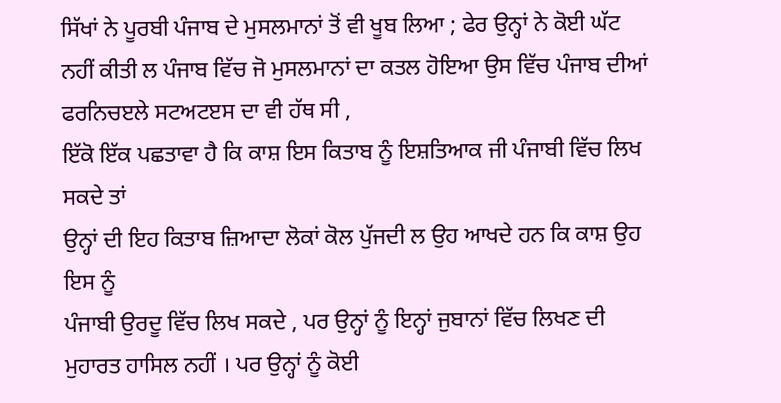ਸਿੱਖਾਂ ਨੇ ਪੂਰਬੀ ਪੰਜਾਬ ਦੇ ਮੁਸਲਮਾਨਾਂ ਤੋਂ ਵੀ ਖੂਬ ਲਿਆ ; ਫੇਰ ਉਨ੍ਹਾਂ ਨੇ ਕੋਈ ਘੱਟ
ਨਹੀਂ ਕੀਤੀ ਲ ਪੰਜਾਬ ਵਿੱਚ ਜੋ ਮੁਸਲਮਾਨਾਂ ਦਾ ਕਤਲ ਹੋਇਆ ਉਸ ਵਿੱਚ ਪੰਜਾਬ ਦੀਆਂ
ਫਰਨਿਚੲਲੇ ਸਟਅਟੲਸ ਦਾ ਵੀ ਹੱਥ ਸੀ ,
ਇੱਕੋ ਇੱਕ ਪਛਤਾਵਾ ਹੈ ਕਿ ਕਾਸ਼ ਇਸ ਕਿਤਾਬ ਨੂੰ ਇਸ਼ਤਿਆਕ ਜੀ ਪੰਜਾਬੀ ਵਿੱਚ ਲਿਖ ਸਕਦੇ ਤਾਂ
ਉਨ੍ਹਾਂ ਦੀ ਇਹ ਕਿਤਾਬ ਜ਼ਿਆਦਾ ਲੋਕਾਂ ਕੋਲ ਪੁੱਜਦੀ ਲ ਉਹ ਆਖਦੇ ਹਨ ਕਿ ਕਾਸ਼ ਉਹ ਇਸ ਨੂੰ
ਪੰਜਾਬੀ ਉਰਦੂ ਵਿੱਚ ਲਿਖ ਸਕਦੇ , ਪਰ ਉਨ੍ਹਾਂ ਨੂੰ ਇਨ੍ਹਾਂ ਜੁਬਾਨਾਂ ਵਿੱਚ ਲਿਖਣ ਦੀ
ਮੁਹਾਰਤ ਹਾਸਿਲ ਨਹੀਂ । ਪਰ ਉਨ੍ਹਾਂ ਨੂੰ ਕੋਈ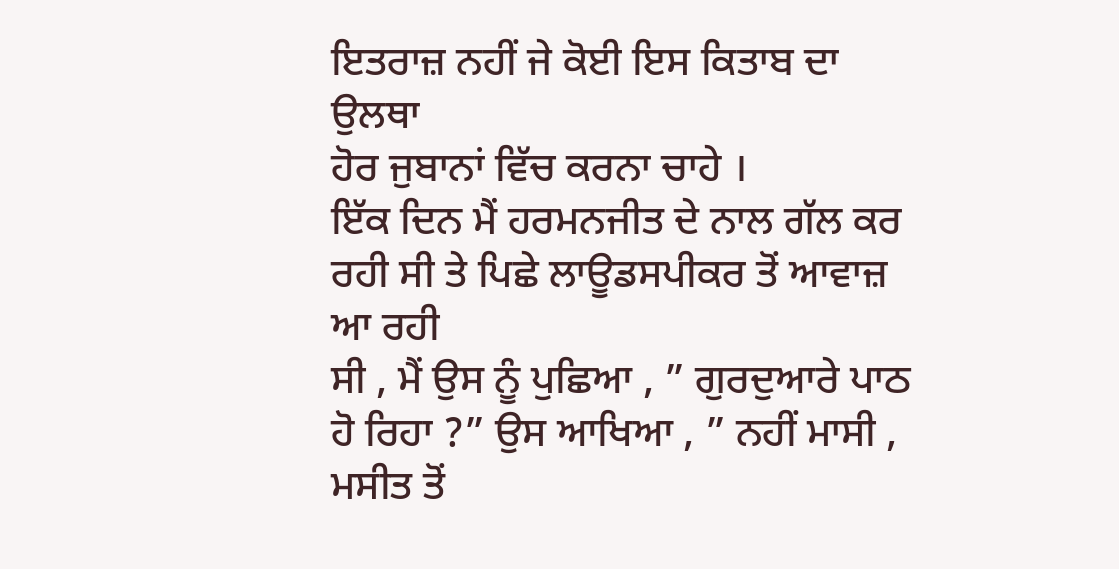ਇਤਰਾਜ਼ ਨਹੀਂ ਜੇ ਕੋਈ ਇਸ ਕਿਤਾਬ ਦਾ ਉਲਥਾ
ਹੋਰ ਜੁਬਾਨਾਂ ਵਿੱਚ ਕਰਨਾ ਚਾਹੇ ।
ਇੱਕ ਦਿਨ ਮੈਂ ਹਰਮਨਜੀਤ ਦੇ ਨਾਲ ਗੱਲ ਕਰ ਰਹੀ ਸੀ ਤੇ ਪਿਛੇ ਲਾਊਡਸਪੀਕਰ ਤੋਂ ਆਵਾਜ਼ ਆ ਰਹੀ
ਸੀ , ਮੈਂ ਉਸ ਨੂੰ ਪੁਛਿਆ , ” ਗੁਰਦੁਆਰੇ ਪਾਠ ਹੋ ਰਿਹਾ ?” ਉਸ ਆਖਿਆ , ” ਨਹੀਂ ਮਾਸੀ ,
ਮਸੀਤ ਤੋਂ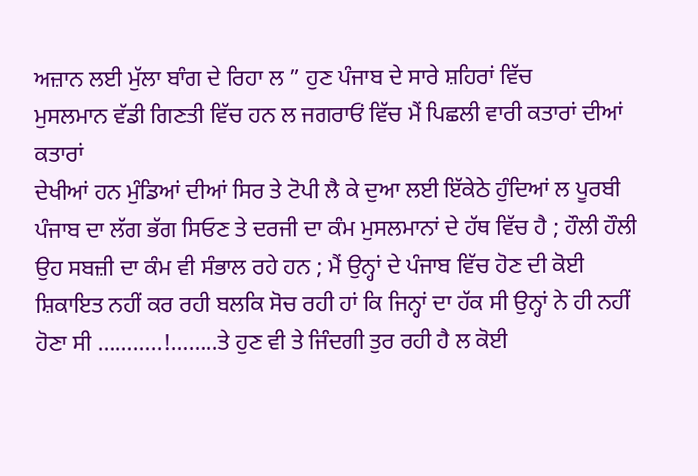ਅਜ਼ਾਨ ਲਈ ਮੁੱਲਾ ਬਾੰਗ ਦੇ ਰਿਹਾ ਲ ” ਹੁਣ ਪੰਜਾਬ ਦੇ ਸਾਰੇ ਸ਼ਹਿਰਾਂ ਵਿੱਚ
ਮੁਸਲਮਾਨ ਵੱਡੀ ਗਿਣਤੀ ਵਿੱਚ ਹਨ ਲ ਜਗਰਾਓਂ ਵਿੱਚ ਮੈਂ ਪਿਛਲੀ ਵਾਰੀ ਕਤਾਰਾਂ ਦੀਆਂ ਕਤਾਰਾਂ
ਦੇਖੀਆਂ ਹਨ ਮੁੰਡਿਆਂ ਦੀਆਂ ਸਿਰ ਤੇ ਟੋਪੀ ਲੈ ਕੇ ਦੁਆ ਲਈ ਇੱਕੇਠੇ ਹੁੰਦਿਆਂ ਲ ਪੂਰਬੀ
ਪੰਜਾਬ ਦਾ ਲੱਗ ਭੱਗ ਸਿਓਣ ਤੇ ਦਰਜੀ ਦਾ ਕੰਮ ਮੁਸਲਮਾਨਾਂ ਦੇ ਹੱਥ ਵਿੱਚ ਹੈ ; ਹੌਲੀ ਹੌਲੀ
ਉਹ ਸਬਜ਼ੀ ਦਾ ਕੰਮ ਵੀ ਸੰਭਾਲ ਰਹੇ ਹਨ ; ਮੈਂ ਉਨ੍ਹਾਂ ਦੇ ਪੰਜਾਬ ਵਿੱਚ ਹੋਣ ਦੀ ਕੋਈ
ਸ਼ਿਕਾਇਤ ਨਹੀਂ ਕਰ ਰਹੀ ਬਲਕਿ ਸੋਚ ਰਹੀ ਹਾਂ ਕਿ ਜਿਨ੍ਹਾਂ ਦਾ ਹੱਕ ਸੀ ਉਨ੍ਹਾਂ ਨੇ ਹੀ ਨਹੀਂ
ਹੋਣਾ ਸੀ ………..!……..ਤੇ ਹੁਣ ਵੀ ਤੇ ਜਿੰਦਗੀ ਤੁਰ ਰਹੀ ਹੈ ਲ ਕੋਈ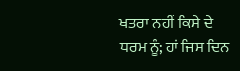ਖਤਰਾ ਨਹੀਂ ਕਿਸੇ ਦੇ
ਧਰਮ ਨੂੰ; ਹਾਂ ਜਿਸ ਦਿਨ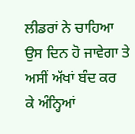ਲੀਡਰਾਂ ਨੇ ਚਾਹਿਆ ਉਸ ਦਿਨ ਹੋ ਜਾਵੇਗਾ ਤੇ ਅਸੀਂ ਅੱਖਾਂ ਬੰਦ ਕਰ
ਕੇ ਅੰਨ੍ਹਿਆਂ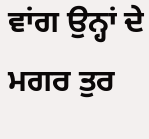ਵਾਂਗ ਉਨ੍ਹਾਂ ਦੇ ਮਗਰ ਤੁਰ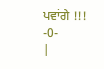ਪਵਾਂਗੇ !!!
-0-
|